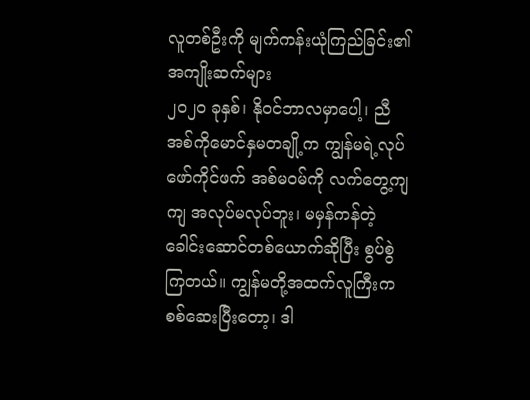လူတစ်ဦးကို မျက်ကန်းယုံကြည်ခြင်း၏ အကျိုးဆက်များ
၂၀၂၀ ခုနှစ်၊ နိုဝင်ဘာလမှာပေါ့၊ ညီအစ်ကိုမောင်နှမတချို့က ကျွန်မရဲ့လုပ်ဖော်ကိုင်ဖက် အစ်မဝမ်ကို လက်တွေ့ကျကျ အလုပ်မလုပ်ဘူး၊ မမှန်ကန်တဲ့ ခေါင်းဆောင်တစ်ယောက်ဆိုပြီး စွပ်စွဲကြတယ်။ ကျွန်မတို့အထက်လူကြီးက စစ်ဆေးပြီးတော့၊ ဒါ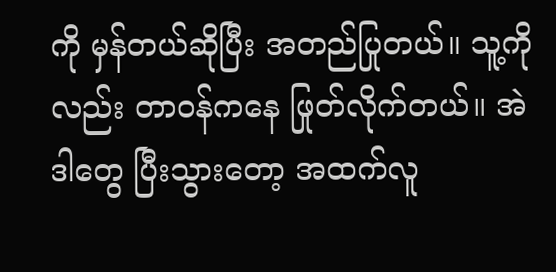ကို မှန်တယ်ဆိုပြီး အတည်ပြုတယ်။ သူ့ကိုလည်း တာဝန်ကနေ ဖြုတ်လိုက်တယ်။ အဲဒါတွေ ပြီးသွားတော့ အထက်လူ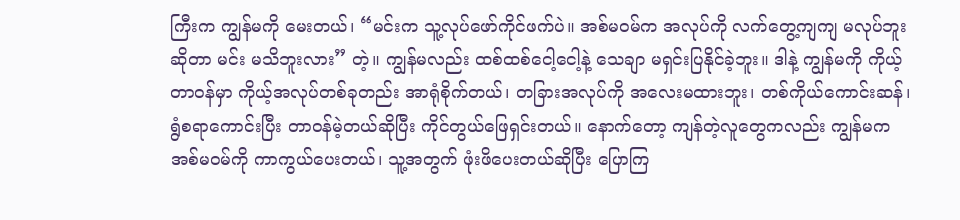ကြီးက ကျွန်မကို မေးတယ်၊ “မင်းက သူ့လုပ်ဖော်ကိုင်ဖက်ပဲ။ အစ်မဝမ်က အလုပ်ကို လက်တွေ့ကျကျ မလုပ်ဘူးဆိုတာ မင်း မသိဘူးလား” တဲ့။ ကျွန်မလည်း ထစ်ထစ်ငေါ့ငေါ့နဲ့ သေချာ မရှင်းပြနိုင်ခဲ့ဘူး။ ဒါနဲ့ ကျွန်မကို ကိုယ့်တာဝန်မှာ ကိုယ့်အလုပ်တစ်ခုတည်း အာရုံစိုက်တယ်၊ တခြားအလုပ်ကို အလေးမထားဘူး၊ တစ်ကိုယ်ကောင်းဆန်၊ ရွံစရာကောင်းပြီး တာဝန်မဲ့တယ်ဆိုပြီး ကိုင်တွယ်ဖြေရှင်းတယ်။ နောက်တော့ ကျန်တဲ့လူတွေကလည်း ကျွန်မက အစ်မဝမ်ကို ကာကွယ်ပေးတယ်၊ သူ့အတွက် ဖုံးဖိပေးတယ်ဆိုပြီး ပြောကြ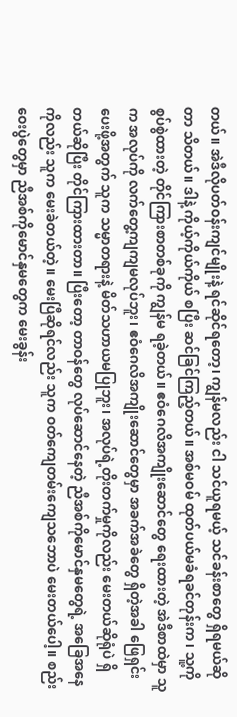တယ်။ အဲဒီလိုပတ်ဝန်းကျင်မျိုးနဲ့ ရင်ဆိုင်ရတော့၊ ကျွန်မလည်း ငါ သင်ယူရမယ့် သင်ခန်းစာတွေ ရှိရမယ်ဆိုတာ သိတယ်။ ဒါနဲ့ ကိုယ့်ကိုယ်ကိုယ် စပြီး ဆင်ခြင်ကြည့်တယ်။ အစ်မဝမ် ထုတ်ပယ်မခံရခင်တုန်းက၊ သူ့ကို စွပ်စွဲထားတဲ့ တိုင်ကြားစာတစ်ခုကို ကျွန်မ ရခဲ့တယ်။ ဧဝံဂေလိအကျိုးဆောင်တွေ ရေးထားတဲ့ အဲဒီစာထဲမှာ သူက အလုပ်ကို လက်တွေ့ကျကျမလုပ်ဘူး၊ ဧဝံဂေလိအကျိုးဆောင်တွေမှာ အခက်အခဲတွေ ရှိတဲ့အခါ ဖြေရှင်းပေးဖို့အတွက် သူက သမ္မာတရားနဲ့ မိတ်သဟာယမပြုဘူး၊ အလုပ်ရဲ့တိုးတက်မှုကိုလည်း မေးတယ်ဆိုရုံပဲ ရှိတယ်ဆိုပြီး တိုင်ကြားထားတာ။ ပြီးတော့ တာဝန်တွေ လုပ်ဆောင်နေတဲ့ ညီအစ်ကိုမောင်နှမတွေရဲ့ အခြေအနေကိုလည်း သူက မေးခဲတယ်တဲ့။ မေးပြီဆိုရင်လည်း သူက ဝတ်ကျေတမ်းကျေသဘောပဲ မေးတယ်ပေါ့။ စည်းဝေးပွဲတွေမှာ ညီအစ်ကိုမောင်နှမတွေက မေးခွန်း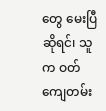တွေ မေးပြီဆိုရင်၊ သူက ဝတ်ကျေတမ်း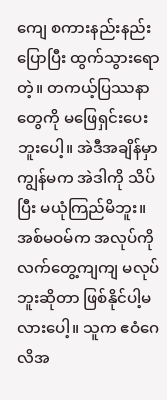ကျေ စကားနည်းနည်း ပြောပြီး ထွက်သွားရောတဲ့။ တကယ့်ပြဿနာတွေကို မဖြေရှင်းပေးဘူးပေါ့။ အဲဒီအချိန်မှာ ကျွန်မက အဲဒါကို သိပ်ပြီး မယုံကြည်မိဘူး။ အစ်မဝမ်က အလုပ်ကို လက်တွေ့ကျကျ မလုပ်ဘူးဆိုတာ ဖြစ်နိုင်ပါ့မလားပေါ့။ သူက ဧဝံဂေလိအ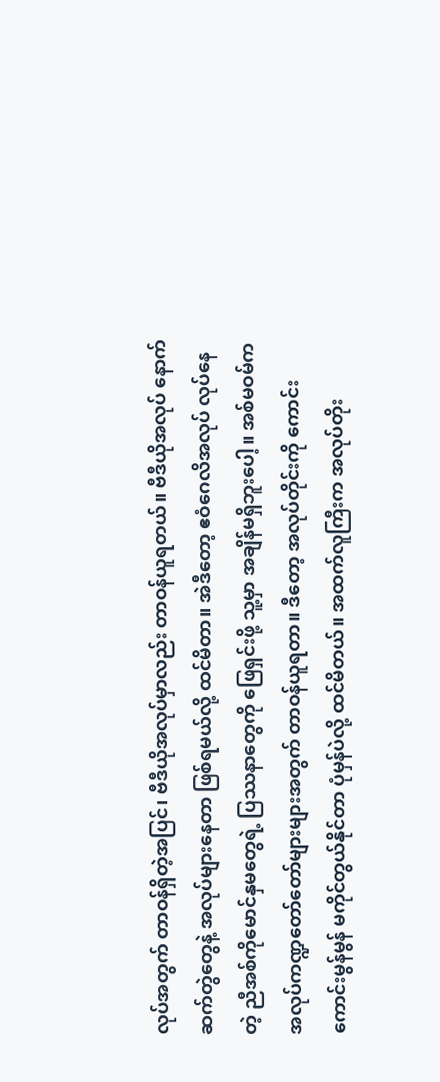လုပ်အတွက် တာဝန်ရှိတဲ့အပြင်၊ ဗီဒီယိုအလုပ်မှာလည်း တာဝန်ယူရတယ်။ ဗီဒီယိုအလုပ် နောက်ဆက်တွဲတွေနဲ့ အလုပ်များနေတာ ဖြစ်ရမယ်လို့ ထင်မိတာ။ အဲဒီတော့ ဧဝံဂေလိအလုပ် လုပ်နေတဲ့ ညီအစ်ကိုမောင်နှမတွေရဲ့ ပြဿနာတွေကို ဖြေရှင်းဖို့ သူ့မှာ အချိန်မရှိဘူးပေါ့။ အစ်မဝမ်က အလုပ်ကဏ္ဍတော်တော်များများအတွက် တာဝန်ယူရတာ။ ဒီတော့ အလုပ်တိုင်းကို ကောင်းကောင်းမွန်မွန် မကိုင်တွယ်နိုင်တာ ပုံမှန်ပဲလို့ ထင်မိတယ်။ အထက်လူကြီးက အလုပ်တိုး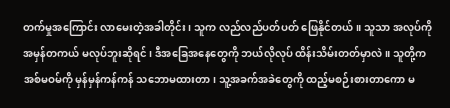တက်မှုအကြောင်း လာမေးတဲ့အခါတိုင်း၊ သူက လည်လည်ပတ်ပတ် ဖြေနိုင်တယ်။ သူသာ အလုပ်ကို အမှန်တကယ် မလုပ်ဘူးဆိုရင်၊ ဒီအခြေအနေတွေကို ဘယ်လိုလုပ် ထိန်းသိမ်းတတ်မှာလဲ။ သူတို့က အစ်မဝမ်ကို မှန်မှန်ကန်ကန် သဘောမထားတာ၊ သူ့အခက်အခဲတွေကို ထည့်မစဉ်းစားတာကော မ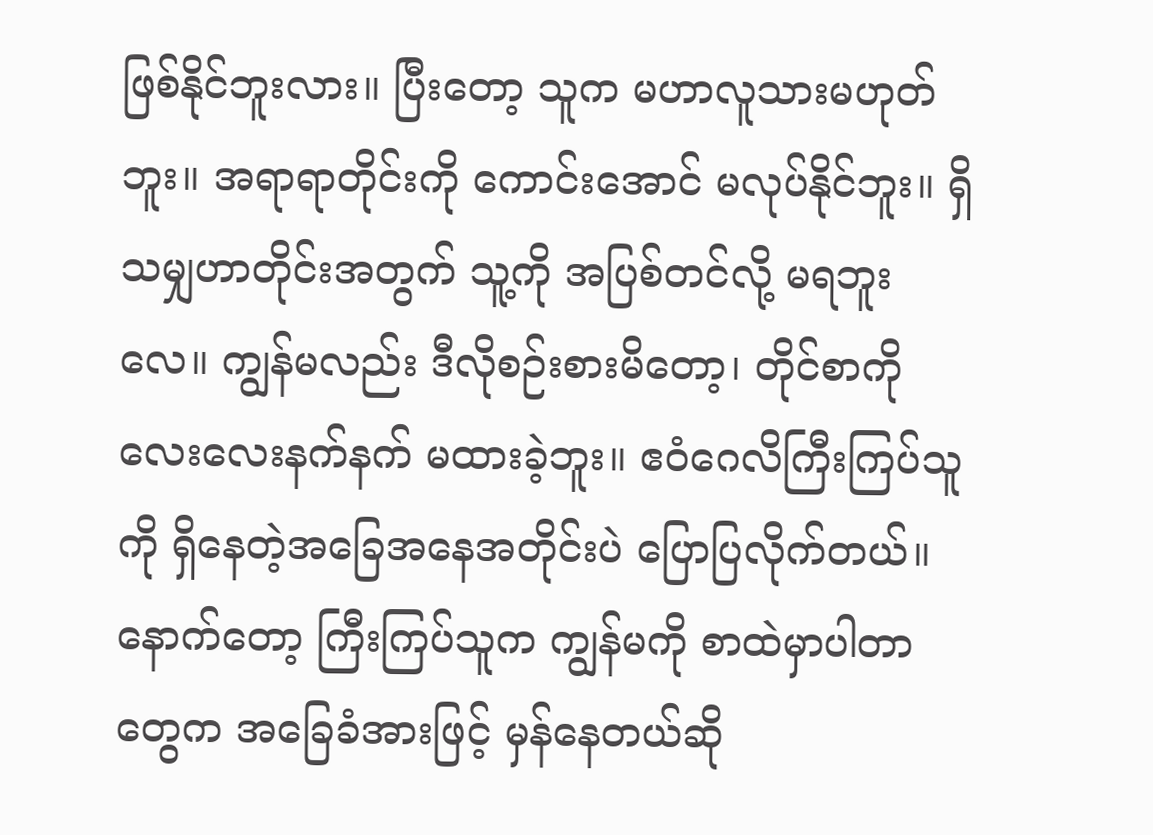ဖြစ်နိုင်ဘူးလား။ ပြီးတော့ သူက မဟာလူသားမဟုတ်ဘူး။ အရာရာတိုင်းကို ကောင်းအောင် မလုပ်နိုင်ဘူး။ ရှိသမျှဟာတိုင်းအတွက် သူ့ကို အပြစ်တင်လို့ မရဘူးလေ။ ကျွန်မလည်း ဒီလိုစဉ်းစားမိတော့၊ တိုင်စာကို လေးလေးနက်နက် မထားခဲ့ဘူး။ ဧဝံဂေလိကြီးကြပ်သူကို ရှိနေတဲ့အခြေအနေအတိုင်းပဲ ပြောပြလိုက်တယ်။ နောက်တော့ ကြီးကြပ်သူက ကျွန်မကို စာထဲမှာပါတာတွေက အခြေခံအားဖြင့် မှန်နေတယ်ဆို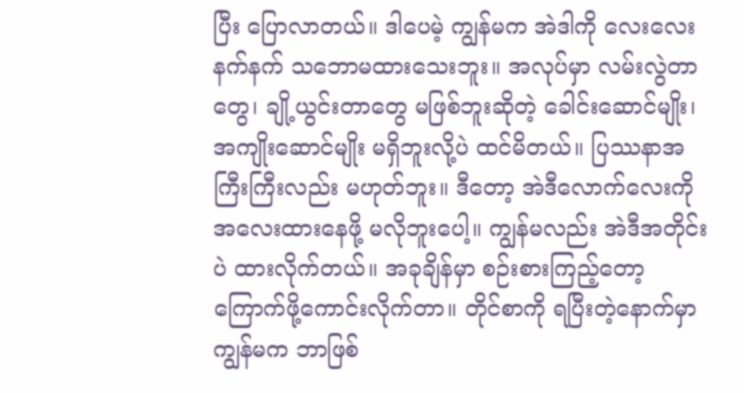ပြီး ပြောလာတယ်။ ဒါပေမဲ့ ကျွန်မက အဲဒါကို လေးလေးနက်နက် သဘောမထားသေးဘူး။ အလုပ်မှာ လမ်းလွဲတာတွေ၊ ချို့ယွင်းတာတွေ မဖြစ်ဘူးဆိုတဲ့ ခေါင်းဆောင်မျိုး၊ အကျိုးဆောင်မျိုး မရှိဘူးလို့ပဲ ထင်မိတယ်။ ပြဿနာအကြီးကြီးလည်း မဟုတ်ဘူး။ ဒီတော့ အဲဒီလောက်လေးကို အလေးထားနေဖို့ မလိုဘူးပေါ့။ ကျွန်မလည်း အဲဒီအတိုင်းပဲ ထားလိုက်တယ်။ အခုချိန်မှာ စဉ်းစားကြည့်တော့ ကြောက်ဖို့ကောင်းလိုက်တာ။ တိုင်စာကို ရပြီးတဲ့နောက်မှာ ကျွန်မက ဘာဖြစ်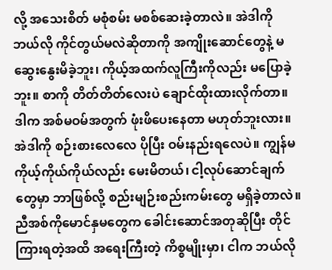လို့ အသေးစိတ် မစုံစမ်း မစစ်ဆေးခဲ့တာလဲ။ အဲဒါကို ဘယ်လို ကိုင်တွယ်မလဲဆိုတာကို အကျိုးဆောင်တွေနဲ့ မဆွေးနွေးမိခဲ့ဘူး၊ ကိုယ့်အထက်လူကြီးကိုလည်း မပြောခဲ့ဘူး။ စာကို တိတ်တိတ်လေးပဲ ချောင်ထိုးထားလိုက်တာ။ ဒါက အစ်မဝမ်အတွက် ဖုံးဖိပေးနေတာ မဟုတ်ဘူးလား။ အဲဒါကို စဉ်းစားလေလေ ပိုပြီး ဝမ်းနည်းရလေပဲ။ ကျွန်မ ကိုယ့်ကိုယ်ကိုယ်လည်း မေးမိတယ်၊ ငါ့လုပ်ဆောင်ချက်တွေမှာ ဘာဖြစ်လို့ စည်းမျဉ်းစည်းကမ်းတွေ မရှိခဲ့တာလဲ။ ညီအစ်ကိုမောင်နှမတွေက ခေါင်းဆောင်အတုဆိုပြီး တိုင်ကြားရတဲ့အထိ အရေးကြီးတဲ့ ကိစ္စမျိုးမှာ၊ ငါက ဘယ်လို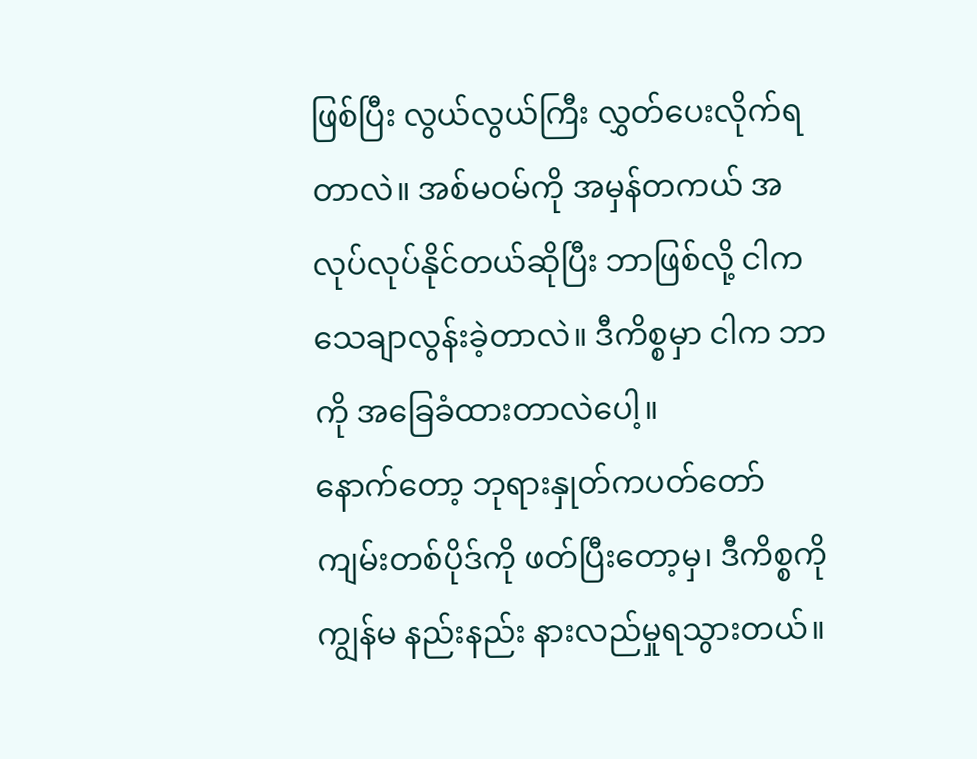ဖြစ်ပြီး လွယ်လွယ်ကြီး လွှတ်ပေးလိုက်ရတာလဲ။ အစ်မဝမ်ကို အမှန်တကယ် အလုပ်လုပ်နိုင်တယ်ဆိုပြီး ဘာဖြစ်လို့ ငါက သေချာလွန်းခဲ့တာလဲ။ ဒီကိစ္စမှာ ငါက ဘာကို အခြေခံထားတာလဲပေါ့။
နောက်တော့ ဘုရားနှုတ်ကပတ်တော် ကျမ်းတစ်ပိုဒ်ကို ဖတ်ပြီးတော့မှ၊ ဒီကိစ္စကို ကျွန်မ နည်းနည်း နားလည်မှုရသွားတယ်။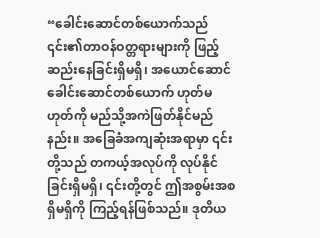“ခေါင်းဆောင်တစ်ယောက်သည် ၎င်း၏တာဝန်ဝတ္တရားများကို ဖြည့်ဆည်းနေခြင်းရှိမရှိ၊ အယောင်ဆောင်ခေါင်းဆောင်တစ်ယောက် ဟုတ်မဟုတ်ကို မည်သို့အကဲဖြတ်နိုင်မည်နည်း။ အခြေခံအကျဆုံးအရာမှာ ၎င်းတို့သည် တကယ့်အလုပ်ကို လုပ်နိုင်ခြင်းရှိမရှိ၊ ၎င်းတို့တွင် ဤအစွမ်းအစ ရှိမရှိကို ကြည့်ရန်ဖြစ်သည်။ ဒုတိယ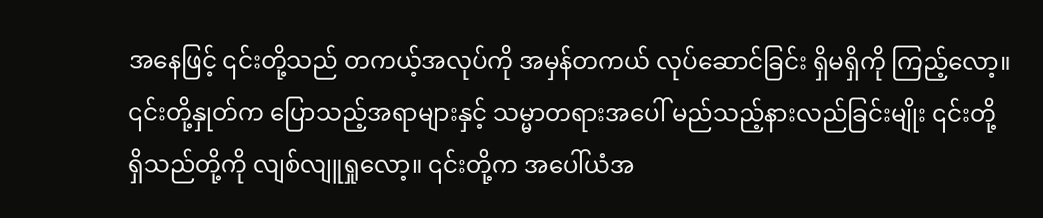အနေဖြင့် ၎င်းတို့သည် တကယ့်အလုပ်ကို အမှန်တကယ် လုပ်ဆောင်ခြင်း ရှိမရှိကို ကြည့်လော့။ ၎င်းတို့နှုတ်က ပြောသည့်အရာများနှင့် သမ္မာတရားအပေါ် မည်သည့်နားလည်ခြင်းမျိုး ၎င်းတို့ ရှိသည်တို့ကို လျစ်လျူရှုလော့။ ၎င်းတို့က အပေါ်ယံအ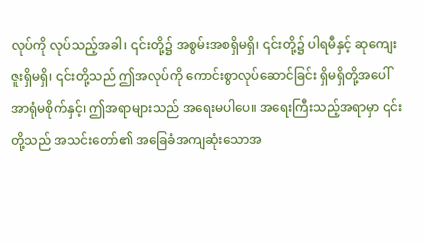လုပ်ကို လုပ်သည့်အခါ၊ ၎င်းတို့၌ အစွမ်းအစရှိမရှိ၊ ၎င်းတို့၌ ပါရမီနှင့် ဆုကျေးဇူးရှိမရှိ၊ ၎င်းတို့သည် ဤအလုပ်ကို ကောင်းစွာလုပ်ဆောင်ခြင်း ရှိမရှိတို့အပေါ် အာရုံမစိုက်နှင့်၊ ဤအရာများသည် အရေးမပါပေ။ အရေးကြီးသည့်အရာမှာ ၎င်းတို့သည် အသင်းတော်၏ အခြေခံအကျဆုံးသောအ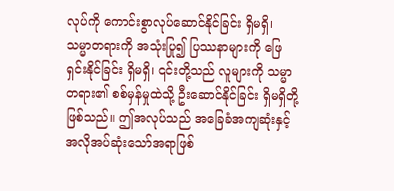လုပ်ကို ကောင်းစွာလုပ်ဆောင်နိုင်ခြင်း ရှိမရှိ၊ သမ္မာတရားကို အသုံးပြု၍ ပြဿနာများကို ဖြေရှင်းနိုင်ခြင်း ရှိမရှိ၊ ၎င်းတို့သည် လူများကို သမ္မာတရား၏ စစ်မှန်မှုထဲသို့ ဦးဆောင်နိုင်ခြင်း ရှိမရှိတို့ဖြစ်သည်။ ဤအလုပ်သည် အခြေခံအကျဆုံးနှင့် အလိုအပ်ဆုံးသော်အရာဖြစ်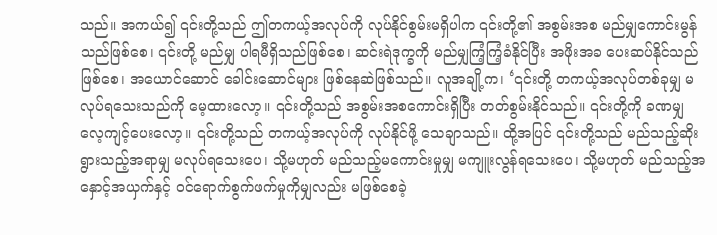သည်။ အကယ်၍ ၎င်းတို့သည် ဤတကယ့်အလုပ်ကို လုပ်နိုင်စွမ်းမရှိပါက ၎င်းတို့၏ အစွမ်းအစ မည်မျှကောင်းမွန်သည်ဖြစ်စေ၊ ၎င်းတို့ မည်မျှ ပါရမီရှိသည်ဖြစ်စေ၊ ဆင်းရဲဒုက္ခကို မည်မျှကြံ့ကြံ့ခံနိုင်ပြီး အဖိုးအခ ပေးဆပ်နိုင်သည်ဖြစ်စေ၊ အယောင်ဆောင် ခေါင်းဆောင်များ ဖြစ်နေဆဲဖြစ်သည်။ လူအချို့က၊ ‘၎င်းတို့ တကယ့်အလုပ်တစ်ခုမျှ မလုပ်ရသေးသည်ကို မေ့ထားလော့။ ၎င်းတို့သည် အစွမ်းအစကောင်းရှိပြီး တတ်စွမ်းနိုင်သည်။ ၎င်းတို့ကို ခဏမျှ လေ့ကျင့်ပေးလော့။ ၎င်းတို့သည် တကယ့်အလုပ်ကို လုပ်နိုင်ဖို့ သေချာသည်။ ထို့အပြင် ၎င်းတို့သည် မည်သည့်ဆိုးရွားသည့်အရာမျှ မလုပ်ရသေးပေ၊ သို့မဟုတ် မည်သည့်မကောင်းမှုမျှ မကျူးလွန်ရသေးပေ၊ သို့မဟုတ် မည်သည့်အနှောင့်အယှက်နှင့် ဝင်ရောက်စွက်ဖက်မှုကိုမျှလည်း မဖြစ်စေခဲ့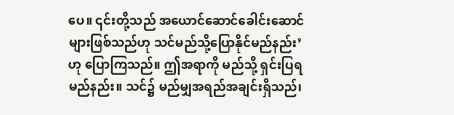ပေ။ ၎င်းတို့သည် အယောင်ဆောင်ခေါင်းဆောင်များဖြစ်သည်ဟု သင်မည်သို့ပြောနိုင်မည်နည်း’ ဟု ပြောကြသည်။ ဤအရာကို မည်သို့ ရှင်းပြရမည်နည်း။ သင်၌ မည်မျှအရည်အချင်းရှိသည်၊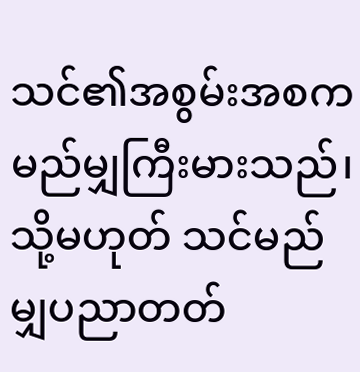သင်၏အစွမ်းအစက မည်မျှကြီးမားသည်၊ သို့မဟုတ် သင်မည်မျှပညာတတ်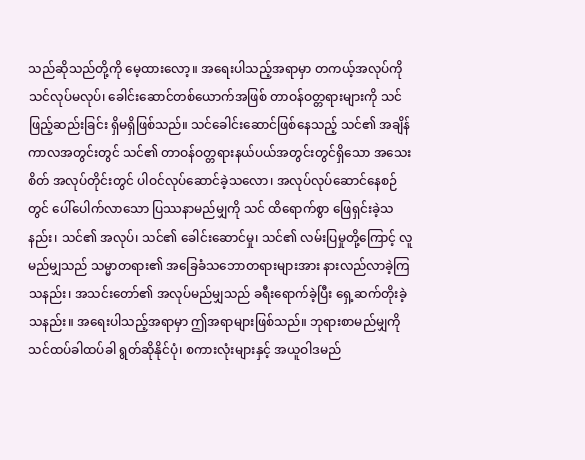သည်ဆိုသည်တို့ကို မေ့ထားလော့။ အရေးပါသည့်အရာမှာ တကယ့်အလုပ်ကို သင်လုပ်မလုပ်၊ ခေါင်းဆောင်တစ်ယောက်အဖြစ် တာဝန်ဝတ္တရားများကို သင်ဖြည့်ဆည်းခြင်း ရှိမရှိဖြစ်သည်။ သင်ခေါင်းဆောင်ဖြစ်နေသည့် သင်၏ အချိန်ကာလအတွင်းတွင် သင်၏ တာဝန်ဝတ္တရားနယ်ပယ်အတွင်းတွင်ရှိသော အသေးစိတ် အလုပ်တိုင်းတွင် ပါဝင်လုပ်ဆောင်ခဲ့သလော၊ အလုပ်လုပ်ဆောင်နေစဉ်တွင် ပေါ်ပေါက်လာသော ပြဿနာမည်မျှကို သင် ထိရောက်စွာ ဖြေရှင်းခဲ့သနည်း၊ သင်၏ အလုပ်၊ သင်၏ ခေါင်းဆောင်မှု၊ သင်၏ လမ်းပြမှုတို့ကြောင့် လူမည်မျှသည် သမ္မာတရား၏ အခြေခံသဘောတရားများအား နားလည်လာခဲ့ကြသနည်း၊ အသင်းတော်၏ အလုပ်မည်မျှသည် ခရီးရောက်ခဲ့ပြီး ရှေ့ဆက်တိုးခဲ့သနည်း။ အရေးပါသည့်အရာမှာ ဤအရာများဖြစ်သည်။ ဘုရားစာမည်မျှကို သင်ထပ်ခါထပ်ခါ ရွတ်ဆိုနိုင်ပုံ၊ စကားလုံးများနှင့် အယူဝါဒမည်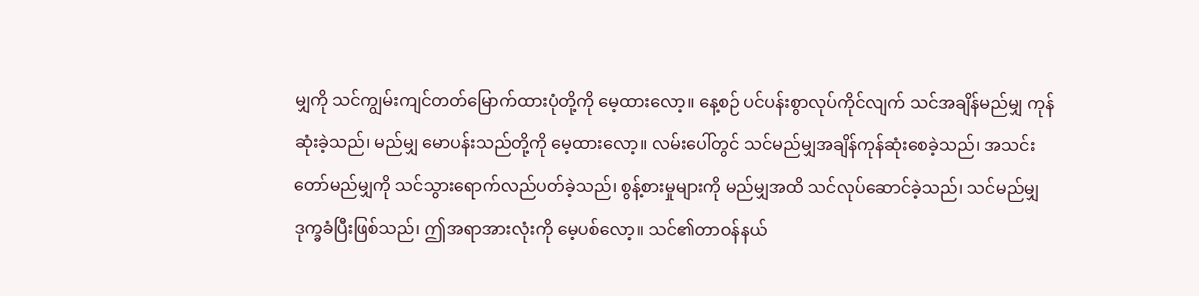မျှကို သင်ကျွမ်းကျင်တတ်မြောက်ထားပုံတို့ကို မေ့ထားလော့။ နေ့စဉ် ပင်ပန်းစွာလုပ်ကိုင်လျက် သင်အချိန်မည်မျှ ကုန်ဆုံးခဲ့သည်၊ မည်မျှ မောပန်းသည်တို့ကို မေ့ထားလော့။ လမ်းပေါ်တွင် သင်မည်မျှအချိန်ကုန်ဆုံးစေခဲ့သည်၊ အသင်းတော်မည်မျှကို သင်သွားရောက်လည်ပတ်ခဲ့သည်၊ စွန့်စားမှုများကို မည်မျှအထိ သင်လုပ်ဆောင်ခဲ့သည်၊ သင်မည်မျှ ဒုက္ခခံပြီးဖြစ်သည်၊ ဤအရာအားလုံးကို မေ့ပစ်လော့။ သင်၏တာဝန်နယ်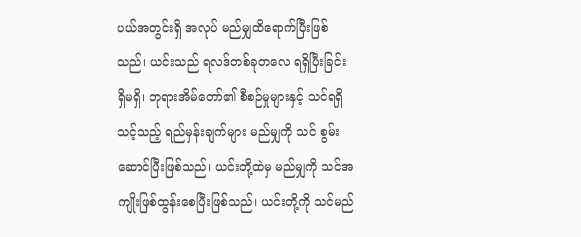ပယ်အတွင်းရှိ အလုပ် မည်မျှထိရောက်ပြီးဖြစ်သည်၊ ယင်းသည် ရလဒ်တစ်ခုတလေ ရရှိပြီးခြင်း ရှိမရှိ၊ ဘုရားအိမ်တော်၏ စီစဉ်မှုများနှင့် သင်ရရှိသင့်သည့် ရည်မှန်းချက်များ မည်မျှကို သင် စွမ်းဆောင်ပြီးဖြစ်သည်၊ ယင်းတို့ထဲမှ မည်မျှကို သင်အကျိုးဖြစ်ထွန်းစေပြီးဖြစ်သည်၊ ယင်းတို့ကို သင်မည်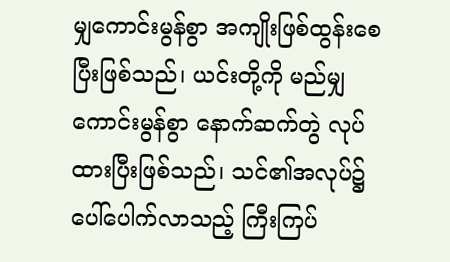မျှကောင်းမွန်စွာ အကျိုးဖြစ်ထွန်းစေပြီးဖြစ်သည်၊ ယင်းတို့ကို မည်မျှကောင်းမွန်စွာ နောက်ဆက်တွဲ လုပ်ထားပြီးဖြစ်သည်၊ သင်၏အလုပ်၌ ပေါ်ပေါက်လာသည့် ကြီးကြပ်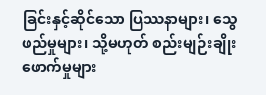ခြင်းနှင့်ဆိုင်သော ပြဿနာများ၊ သွေဖည်မှုများ၊ သို့မဟုတ် စည်းမျဉ်းချိုးဖောက်မှုများ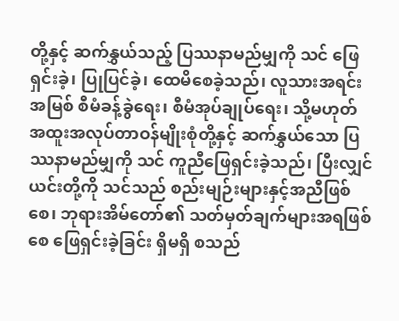တို့နှင့် ဆက်နွှယ်သည့် ပြဿနာမည်မျှကို သင် ဖြေရှင်းခဲ့၊ ပြုပြင်ခဲ့၊ ထေမိစေခဲ့သည်၊ လူသားအရင်းအမြစ် စီမံခန့်ခွဲရေး၊ စီမံအုပ်ချုပ်ရေး၊ သို့မဟုတ် အထူးအလုပ်တာဝန်မျိုးစုံတို့နှင့် ဆက်နွှယ်သော ပြဿနာမည်မျှကို သင် ကူညီဖြေရှင်းခဲ့သည်၊ ပြီးလျှင် ယင်းတို့ကို သင်သည် စည်းမျဉ်းများနှင့်အညီဖြစ်စေ၊ ဘုရားအိမ်တော်၏ သတ်မှတ်ချက်များအရဖြစ်စေ ဖြေရှင်းခဲ့ခြင်း ရှိမရှိ စသည်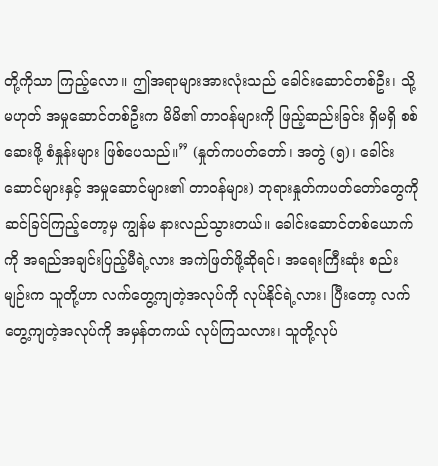တို့ကိုသာ ကြည့်လော။ ဤအရာများအားလုံးသည် ခေါင်းဆောင်တစ်ဦး၊ သို့မဟုတ် အမှုဆောင်တစ်ဦးက မိမိ၏ တာဝန်များကို ဖြည့်ဆည်းခြင်း ရှိမရှိ စစ်ဆေးဖို့ စံနှုန်းများ ဖြစ်ပေသည်။” (နှုတ်ကပတ်တော်၊ အတွဲ (၅)၊ ခေါင်းဆောင်များနှင့် အမှုဆောင်များ၏ တာဝန်များ) ဘုရားနှုတ်ကပတ်တော်တွေကို ဆင်ခြင်ကြည့်တော့မှ ကျွန်မ နားလည်သွားတယ်။ ခေါင်းဆောင်တစ်ယောက်ကို အရည်အချင်းပြည့်မီရဲ့လား အကဲဖြတ်ဖို့ဆိုရင်၊ အရေးကြီးဆုံး စည်းမျဉ်းက သူတို့ဟာ လက်တွေ့ကျတဲ့အလုပ်ကို လုပ်နိုင်ရဲ့လား၊ ပြီးတော့ လက်တွေ့ကျတဲ့အလုပ်ကို အမှန်တကယ် လုပ်ကြသလား၊ သူတို့လုပ်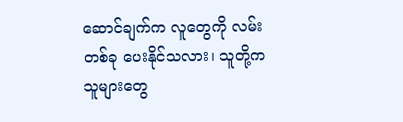ဆောင်ချက်က လူတွေကို လမ်းတစ်ခု ပေးနိုင်သလား၊ သူတို့က သူများတွေ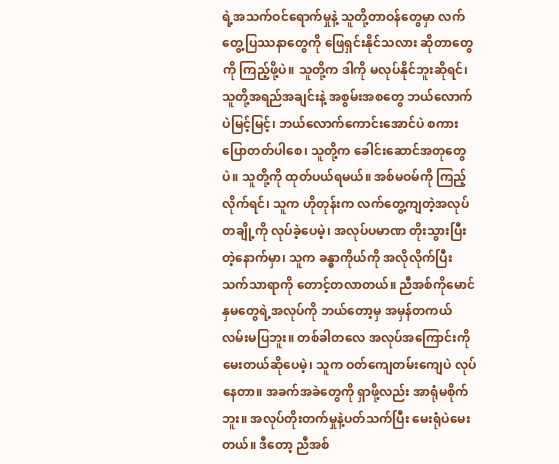ရဲ့အသက်ဝင်ရောက်မှုနဲ့ သူတို့တာဝန်တွေမှာ လက်တွေ့ပြဿနာတွေကို ဖြေရှင်းနိုင်သလား ဆိုတာတွေကို ကြည့်ဖို့ပဲ။ သူတို့က ဒါကို မလုပ်နိုင်ဘူးဆိုရင်၊ သူတို့အရည်အချင်းနဲ့ အစွမ်းအစတွေ ဘယ်လောက်ပဲမြင့်မြင့်၊ ဘယ်လောက်ကောင်းအောင်ပဲ စကားပြောတတ်ပါစေ၊ သူတို့က ခေါင်းဆောင်အတုတွေပဲ။ သူတို့ကို ထုတ်ပယ်ရမယ်။ အစ်မဝမ်ကို ကြည့်လိုက်ရင်၊ သူက ဟိုတုန်းက လက်တွေ့ကျတဲ့အလုပ်တချို့ကို လုပ်ခဲ့ပေမဲ့၊ အလုပ်ပမာဏ တိုးသွားပြီးတဲ့နောက်မှာ၊ သူက ခန္ဓာကိုယ်ကို အလိုလိုက်ပြီး သက်သာရာကို တောင့်တလာတယ်။ ညီအစ်ကိုမောင်နှမတွေရဲ့အလုပ်ကို ဘယ်တော့မှ အမှန်တကယ် လမ်းမပြဘူး။ တစ်ခါတလေ အလုပ်အကြောင်းကို မေးတယ်ဆိုပေမဲ့၊ သူက ဝတ်ကျေတမ်းကျေပဲ လုပ်နေတာ။ အခက်အခဲတွေကို ရှာဖို့လည်း အာရုံမစိုက်ဘူး။ အလုပ်တိုးတက်မှုနဲ့ပတ်သက်ပြီး မေးရုံပဲမေးတယ်။ ဒီတော့ ညီအစ်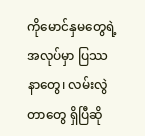ကိုမောင်နှမတွေရဲ့အလုပ်မှာ ပြဿနာတွေ၊ လမ်းလွဲတာတွေ ရှိပြီဆို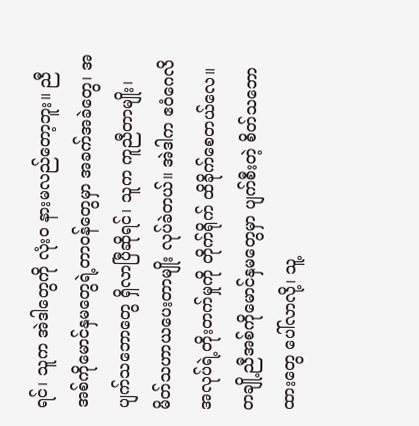ရင်၊ သူက အဲဒါတွေကို လုံးဝ နားမလည်တော့ဘူး။ ညီအစ်ကိုမောင်နှမတွေရဲ့တာဝန်တွေမှာ အခက်အခဲတွေ၊ အပျက်သဘောတွေ ရှိလာပြီဆိုရင်၊ သူက ကူညီတာမျိုး၊ မိတ်သဟာယပေးတာမျိုး လုပ်ခဲတယ်။ အဲဒါက ဧဝံဂေလိအလုပ်ရဲ့တိုးတက်မှုကို တိုက်ရိုက် ထိခိုက်စေတယ်လေ။ တချို့ညီအစ်ကိုမောင်နှမတွေမှာ ပျက်စီးတဲ့ စိတ်သဘောထားတွေ ပေါ်လာလို့၊ သူ့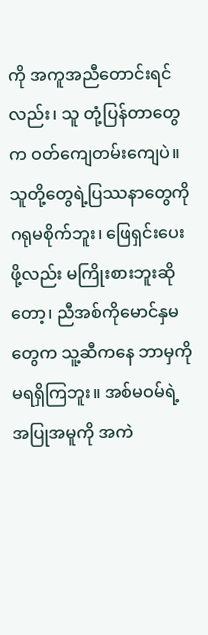ကို အကူအညီတောင်းရင်လည်း၊ သူ တုံ့ပြန်တာတွေက ဝတ်ကျေတမ်းကျေပဲ။ သူတို့တွေရဲ့ပြဿနာတွေကို ဂရုမစိုက်ဘူး၊ ဖြေရှင်းပေးဖို့လည်း မကြိုးစားဘူးဆိုတော့၊ ညီအစ်ကိုမောင်နှမတွေက သူ့ဆီကနေ ဘာမှကို မရရှိကြဘူး။ အစ်မဝမ်ရဲ့အပြုအမူကို အကဲ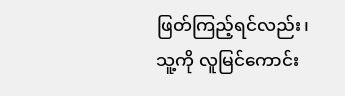ဖြတ်ကြည့်ရင်လည်း၊ သူ့ကို လူမြင်ကောင်း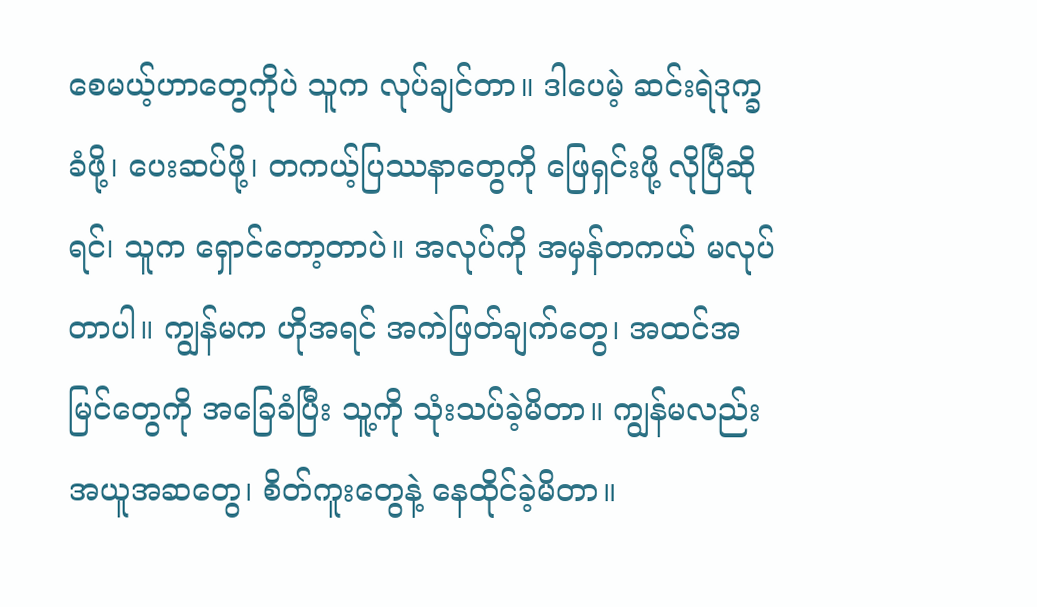စေမယ့်ဟာတွေကိုပဲ သူက လုပ်ချင်တာ။ ဒါပေမဲ့ ဆင်းရဲဒုက္ခခံဖို့၊ ပေးဆပ်ဖို့၊ တကယ့်ပြဿနာတွေကို ဖြေရှင်းဖို့ လိုပြီဆိုရင်၊ သူက ရှောင်တော့တာပဲ။ အလုပ်ကို အမှန်တကယ် မလုပ်တာပါ။ ကျွန်မက ဟိုအရင် အကဲဖြတ်ချက်တွေ၊ အထင်အမြင်တွေကို အခြေခံပြီး သူ့ကို သုံးသပ်ခဲ့မိတာ။ ကျွန်မလည်း အယူအဆတွေ၊ စိတ်ကူးတွေနဲ့ နေထိုင်ခဲ့မိတာ။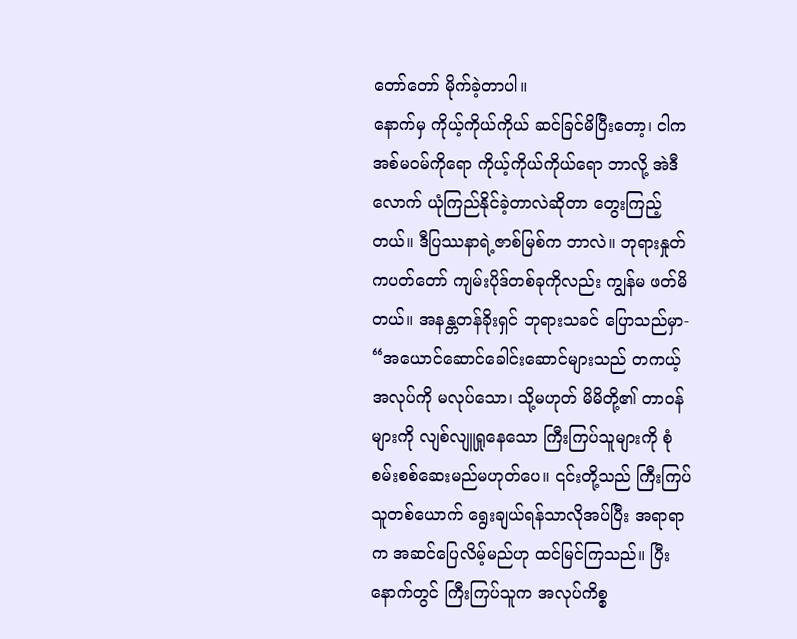တော်တော် မိုက်ခဲ့တာပါ။
နောက်မှ ကိုယ့်ကိုယ်ကိုယ် ဆင်ခြင်မိပြီးတော့၊ ငါက အစ်မဝမ်ကိုရော ကိုယ့်ကိုယ်ကိုယ်ရော ဘာလို့ အဲဒီလောက် ယုံကြည်နိုင်ခဲ့တာလဲဆိုတာ တွေးကြည့်တယ်။ ဒီပြဿနာရဲ့ဇာစ်မြစ်က ဘာလဲ။ ဘုရားနှုတ်ကပတ်တော် ကျမ်းပိုဒ်တစ်ခုကိုလည်း ကျွန်မ ဖတ်မိတယ်။ အနန္တတန်ခိုးရှင် ဘုရားသခင် ပြောသည်မှာ- “အယောင်ဆောင်ခေါင်းဆောင်များသည် တကယ့်အလုပ်ကို မလုပ်သော၊ သို့မဟုတ် မိမိတို့၏ တာဝန်များကို လျစ်လျူရှုနေသော ကြီးကြပ်သူများကို စုံစမ်းစစ်ဆေးမည်မဟုတ်ပေ။ ၎င်းတို့သည် ကြီးကြပ်သူတစ်ယောက် ရွေးချယ်ရန်သာလိုအပ်ပြီး အရာရာက အဆင်ပြေလိမ့်မည်ဟု ထင်မြင်ကြသည်။ ပြီးနောက်တွင် ကြီးကြပ်သူက အလုပ်ကိစ္စ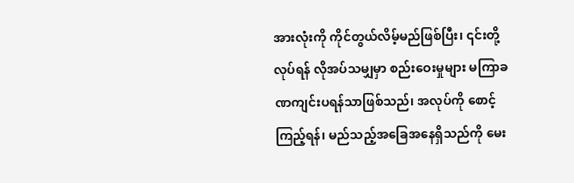အားလုံးကို ကိုင်တွယ်လိမ့်မည်ဖြစ်ပြီး၊ ၎င်းတို့လုပ်ရန် လိုအပ်သမျှမှာ စည်းဝေးမှုများ မကြာခဏကျင်းပရန်သာဖြစ်သည်၊ အလုပ်ကို စောင့်ကြည့်ရန်၊ မည်သည့်အခြေအနေရှိသည်ကို မေး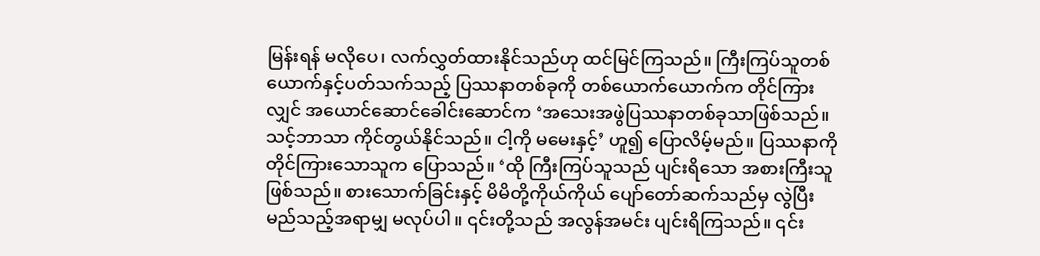မြန်းရန် မလိုပေ၊ လက်လွှတ်ထားနိုင်သည်ဟု ထင်မြင်ကြသည်။ ကြီးကြပ်သူတစ်ယောက်နှင့်ပတ်သက်သည့် ပြဿနာတစ်ခုကို တစ်ယောက်ယောက်က တိုင်ကြားလျှင် အယောင်ဆောင်ခေါင်းဆောင်က ‘အသေးအဖွဲပြဿနာတစ်ခုသာဖြစ်သည်။ သင့်ဘာသာ ကိုင်တွယ်နိုင်သည်။ ငါ့ကို မမေးနှင့်’ ဟူ၍ ပြောလိမ့်မည်။ ပြဿနာကို တိုင်ကြားသောသူက ပြောသည်။ ‘ထို ကြီးကြပ်သူသည် ပျင်းရိသော အစားကြီးသူဖြစ်သည်။ စားသောက်ခြင်းနှင့် မိမိတို့ကိုယ်ကိုယ် ပျော်တော်ဆက်သည်မှ လွဲပြီး မည်သည့်အရာမျှ မလုပ်ပါ။ ၎င်းတို့သည် အလွန်အမင်း ပျင်းရိကြသည်။ ၎င်း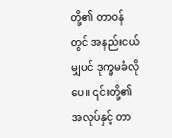တို့၏ တာဝန်တွင် အနည်းငယ်မျှပင် ဒုက္ခမခံလိုပေ။ ၎င်းတို့၏ အလုပ်နှင့် တာ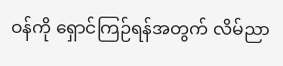ဝန်ကို ရှောင်ကြဉ်ရန်အတွက် လိမ်ညာ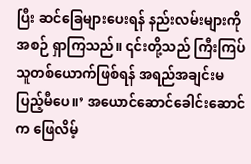ပြီး ဆင်ခြေများပေးရန် နည်းလမ်းများကို အစဉ် ရှာကြသည်။ ၎င်းတို့သည် ကြီးကြပ်သူတစ်ယောက်ဖြစ်ရန် အရည်အချင်းမပြည့်မီပေ။’ အယောင်ဆောင်ခေါင်းဆောင်က ဖြေလိမ့်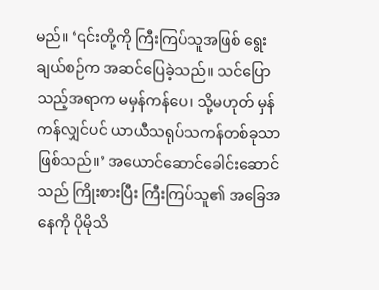မည်။ ‘၎င်းတို့ကို ကြီးကြပ်သူအဖြစ် ရွေးချယ်စဉ်က အဆင်ပြေခဲ့သည်။ သင်ပြောသည့်အရာက မမှန်ကန်ပေ၊ သို့မဟုတ် မှန်ကန်လျှင်ပင် ယာယီသရုပ်သကန်တစ်ခုသာဖြစ်သည်။’ အယောင်ဆောင်ခေါင်းဆောင်သည် ကြိုးစားပြီး ကြီးကြပ်သူ၏ အခြေအနေကို ပိုမိုသိ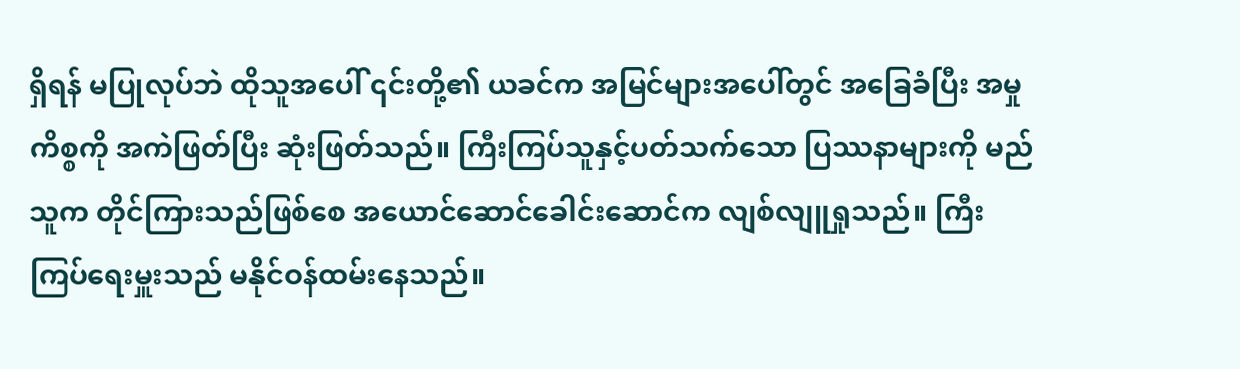ရှိရန် မပြုလုပ်ဘဲ ထိုသူအပေါ် ၎င်းတို့၏ ယခင်က အမြင်များအပေါ်တွင် အခြေခံပြီး အမှုကိစ္စကို အကဲဖြတ်ပြီး ဆုံးဖြတ်သည်။ ကြီးကြပ်သူနှင့်ပတ်သက်သော ပြဿနာများကို မည်သူက တိုင်ကြားသည်ဖြစ်စေ အယောင်ဆောင်ခေါင်းဆောင်က လျစ်လျူရှုသည်။ ကြီးကြပ်ရေးမှူးသည် မနိုင်ဝန်ထမ်းနေသည်။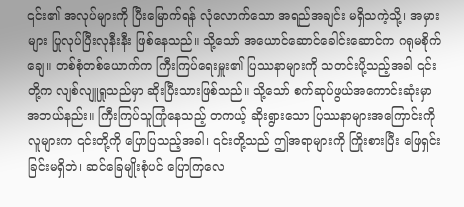၎င်း၏ အလုပ်များကို ပြီးမြောက်ရန် လုံလောက်သော အရည်အချင်း မရှိသကဲ့သို့၊ အမှားများ ပြုလုပ်ပြီးလုနီးနီး ဖြစ်နေသည်။ သို့သော် အယောင်ဆောင်ခေါင်းဆောင်က ဂရုမစိုက်ချေ။ တစ်စုံတစ်ယောက်က ကြီးကြပ်ရေးမှူး၏ ပြဿနာများကို သတင်းပို့သည့်အခါ ၎င်းတို့က လျစ်လျူရှုသည်မှာ ဆိုးပြီးသားဖြစ်သည်။ သို့သော် စက်ဆုပ်ဖွယ်အကောင်းဆုံးမှာ အဘယ်နည်း။ ကြီးကြပ်သူကြုံနေသည့် တကယ့် ဆိုးရွားသော ပြဿနာများအကြောင်းကို လူများက ၎င်းတို့ကို ပြောပြသည့်အခါ၊ ၎င်းတို့သည် ဤအရာများကို ကြိုးစားပြီး ဖြေရှင်းခြင်းမရှိဘဲ၊ ဆင်ခြေမျိုးစုံပင် ပြောကြလေ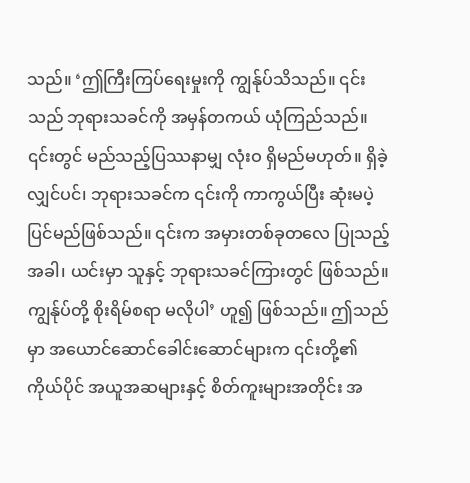သည်။ ‘ဤကြီးကြပ်ရေးမှုးကို ကျွန်ုပ်သိသည်။ ၎င်းသည် ဘုရားသခင်ကို အမှန်တကယ် ယုံကြည်သည်။ ၎င်းတွင် မည်သည့်ပြဿနာမျှ လုံးဝ ရှိမည်မဟုတ်။ ရှိခဲ့လျှင်ပင်၊ ဘုရားသခင်က ၎င်းကို ကာကွယ်ပြီး ဆုံးမပဲ့ပြင်မည်ဖြစ်သည်။ ၎င်းက အမှားတစ်ခုတလေ ပြုသည့်အခါ၊ ယင်းမှာ သူနှင့် ဘုရားသခင်ကြားတွင် ဖြစ်သည်။ ကျွန်ုပ်တို့ စိုးရိမ်စရာ မလိုပါ’ ဟူ၍ ဖြစ်သည်။ ဤသည်မှာ အယောင်ဆောင်ခေါင်းဆောင်များက ၎င်းတို့၏ ကိုယ်ပိုင် အယူအဆများနှင့် စိတ်ကူးများအတိုင်း အ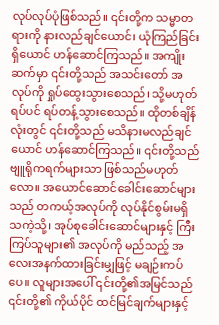လုပ်လုပ်ပုံဖြစ်သည်။ ၎င်းတို့က သမ္မာတရားကို နားလည်ချင်ယောင်၊ ယုံကြည်ခြင်းရှိယောင် ဟန်ဆောင်ကြသည်။ အကျိုးဆက်မှာ ၎င်းတို့သည် အသင်းတော် အလုပ်ကို ရှုပ်ထွေးသွားစေသည်၊ သို့မဟုတ် ရပ်ပင် ရပ်တန့်သွားစေသည်။ ထိုတစ်ချိန်လုံးတွင် ၎င်းတို့သည် မသိနားမလည်ချင်ယောင် ဟန်ဆောင်ကြသည်။ ၎င်းတို့သည် ဗျူရိုကရက်များသာ ဖြစ်သည်မဟုတ်လော။ အယောင်ဆောင်ခေါင်းဆောင်များသည် တကယ့်အလုပ်ကို လုပ်နိုင်စွမ်းမရှိသကဲ့သို့၊ အုပ်စုခေါင်းဆောင်များနှင့် ကြီးကြပ်သူများ၏ အလုပ်ကို မည်သည့် အလေးအနက်ထားခြင်းမျှဖြင့် မချဉ်းကပ်ပေ။ လူများအပေါ် ၎င်းတို့၏အမြင်သည် ၎င်းတို့၏ ကိုယ်ပိုင် ထင်မြင်ချက်များနှင့်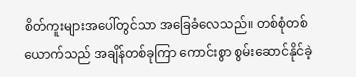စိတ်ကူးများအပေါ်တွင်သာ အခြေခံလေသည်။ တစ်စုံတစ်ယောက်သည် အချိန်တစ်ခုကြာ ကောင်းစွာ စွမ်းဆောင်နိုင်ခဲ့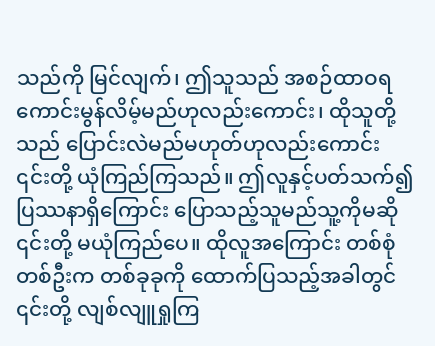သည်ကို မြင်လျက်၊ ဤသူသည် အစဉ်ထာဝရ ကောင်းမွန်လိမ့်မည်ဟုလည်းကောင်း၊ ထိုသူတို့သည် ပြောင်းလဲမည်မဟုတ်ဟုလည်းကောင်း ၎င်းတို့ ယုံကြည်ကြသည်။ ဤလူနှင့်ပတ်သက်၍ ပြဿနာရှိကြောင်း ပြောသည့်သူမည်သူ့ကိုမဆို ၎င်းတို့ မယုံကြည်ပေ။ ထိုလူအကြောင်း တစ်စုံတစ်ဦးက တစ်ခုခုကို ထောက်ပြသည့်အခါတွင် ၎င်းတို့ လျစ်လျူရှုကြ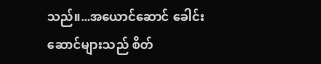သည်။...အယောင်ဆောင် ခေါင်းဆောင်များသည် စိတ်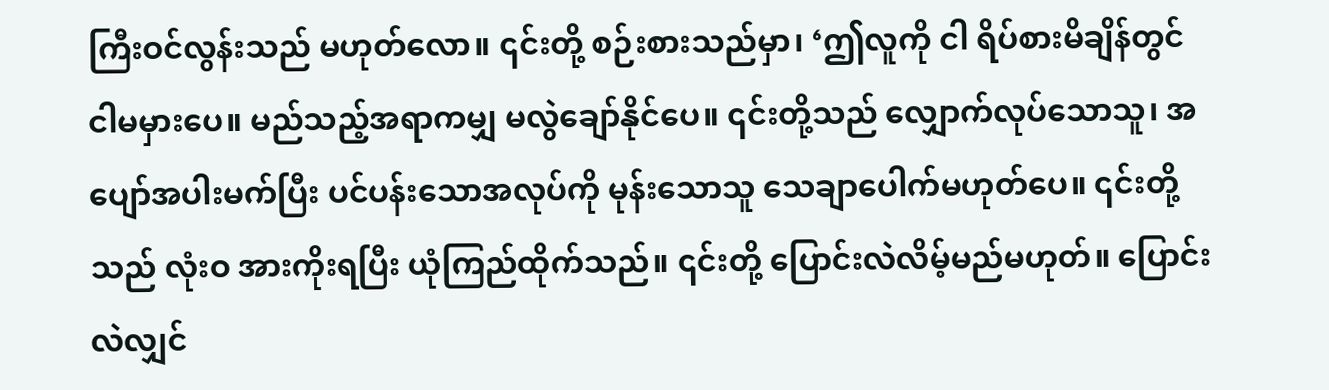ကြီးဝင်လွန်းသည် မဟုတ်လော။ ၎င်းတို့ စဉ်းစားသည်မှာ၊ ‘ဤလူကို ငါ ရိပ်စားမိချိန်တွင် ငါမမှားပေ။ မည်သည့်အရာကမျှ မလွဲချော်နိုင်ပေ။ ၎င်းတို့သည် လျှောက်လုပ်သောသူ၊ အပျော်အပါးမက်ပြီး ပင်ပန်းသောအလုပ်ကို မုန်းသောသူ သေချာပေါက်မဟုတ်ပေ။ ၎င်းတို့သည် လုံးဝ အားကိုးရပြီး ယုံကြည်ထိုက်သည်။ ၎င်းတို့ ပြောင်းလဲလိမ့်မည်မဟုတ်။ ပြောင်းလဲလျှင်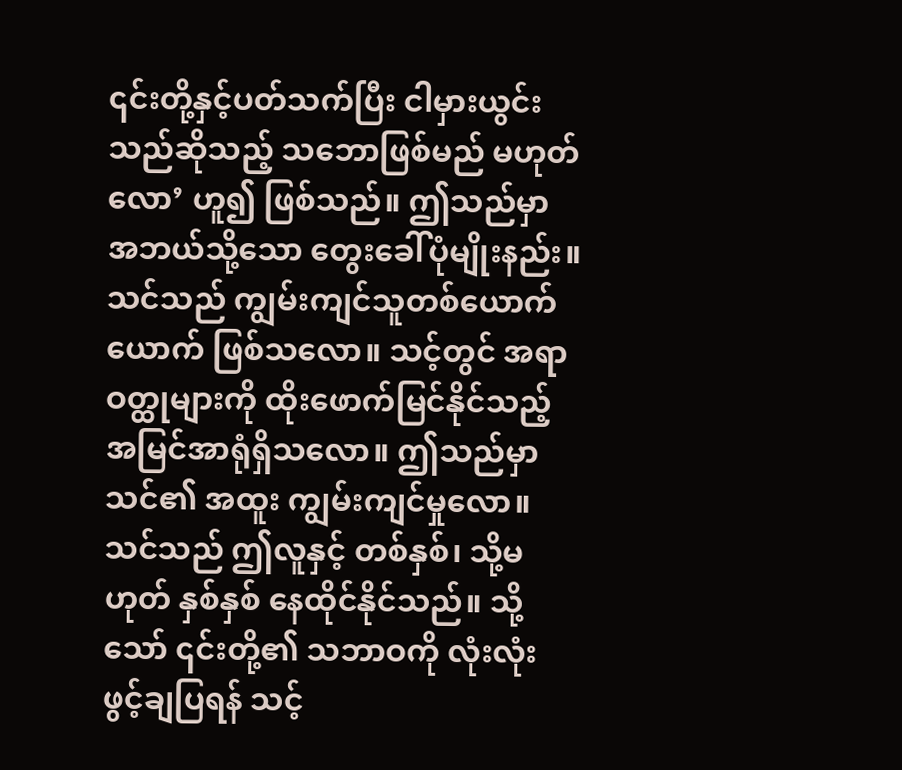၎င်းတို့နှင့်ပတ်သက်ပြီး ငါမှားယွင်းသည်ဆိုသည့် သဘောဖြစ်မည် မဟုတ်လော’ ဟူ၍ ဖြစ်သည်။ ဤသည်မှာ အဘယ်သို့သော တွေးခေါ်ပုံမျိုးနည်း။ သင်သည် ကျွမ်းကျင်သူတစ်ယောက်ယောက် ဖြစ်သလော။ သင့်တွင် အရာဝတ္ထုများကို ထိုးဖောက်မြင်နိုင်သည့် အမြင်အာရုံရှိသလော။ ဤသည်မှာ သင်၏ အထူး ကျွမ်းကျင်မှုလော။ သင်သည် ဤလူနှင့် တစ်နှစ်၊ သို့မဟုတ် နှစ်နှစ် နေထိုင်နိုင်သည်။ သို့သော် ၎င်းတို့၏ သဘာဝကို လုံးလုံး ဖွင့်ချပြရန် သင့်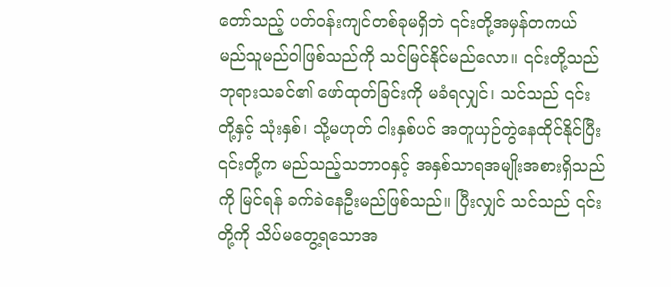တော်သည့် ပတ်ဝန်းကျင်တစ်ခုမရှိဘဲ ၎င်းတို့အမှန်တကယ် မည်သူမည်ဝါဖြစ်သည်ကို သင်မြင်နိုင်မည်လော။ ၎င်းတို့သည် ဘုရားသခင်၏ ဖော်ထုတ်ခြင်းကို မခံရလျှင်၊ သင်သည် ၎င်းတို့နှင့် သုံးနှစ်၊ သို့မဟုတ် ငါးနှစ်ပင် အတူယှဉ်တွဲနေထိုင်နိုင်ပြီး ၎င်းတို့က မည်သည့်သဘာဝနှင့် အနှစ်သာရအမျိုးအစားရှိသည်ကို မြင်ရန် ခက်ခဲနေဦးမည်ဖြစ်သည်။ ပြီးလျှင် သင်သည် ၎င်းတို့ကို သိပ်မတွေ့ရသောအ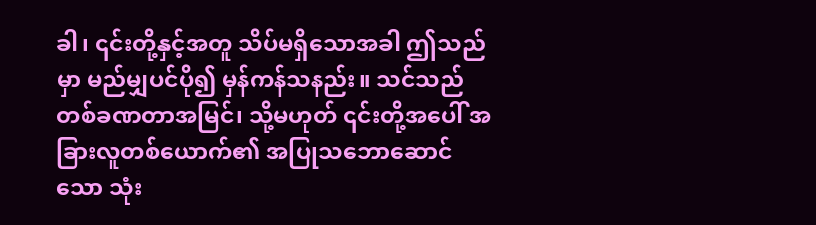ခါ၊ ၎င်းတို့နှင့်အတူ သိပ်မရှိသောအခါ ဤသည်မှာ မည်မျှပင်ပို၍ မှန်ကန်သနည်း။ သင်သည် တစ်ခဏတာအမြင်၊ သို့မဟုတ် ၎င်းတို့အပေါ် အခြားလူတစ်ယောက်၏ အပြုသဘောဆောင်သော သုံး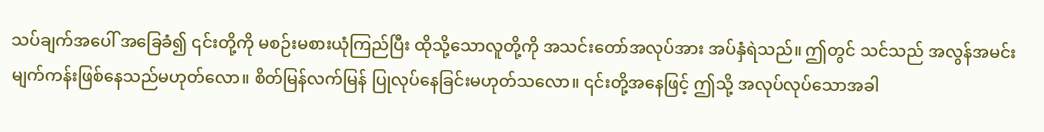သပ်ချက်အပေါ် အခြေခံ၍ ၎င်းတို့ကို မစဉ်းမစားယုံကြည်ပြီး ထိုသို့သောလူတို့ကို အသင်းတော်အလုပ်အား အပ်နှံရဲသည်။ ဤတွင် သင်သည် အလွန်အမင်း မျက်ကန်းဖြစ်နေသည်မဟုတ်လော။ စိတ်မြန်လက်မြန် ပြုလုပ်နေခြင်းမဟုတ်သလော။ ၎င်းတို့အနေဖြင့် ဤသို့ အလုပ်လုပ်သောအခါ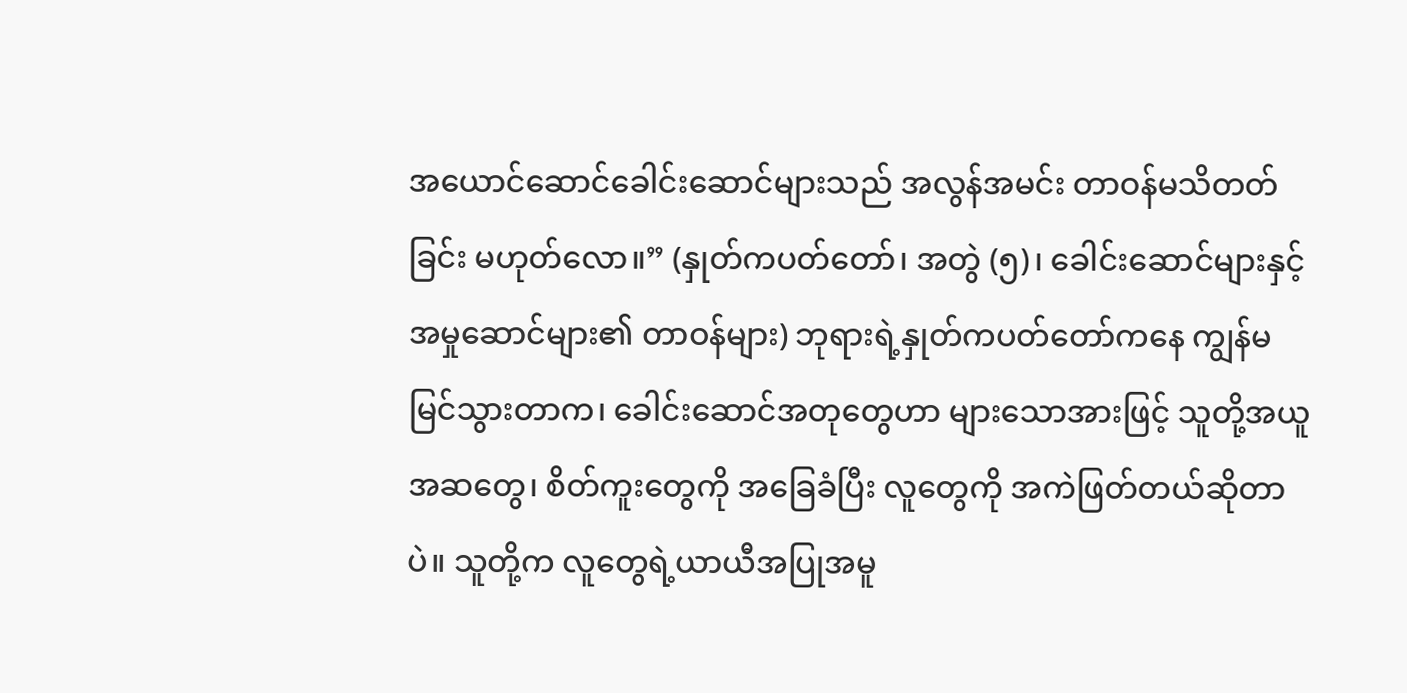အယောင်ဆောင်ခေါင်းဆောင်များသည် အလွန်အမင်း တာဝန်မသိတတ်ခြင်း မဟုတ်လော။” (နှုတ်ကပတ်တော်၊ အတွဲ (၅)၊ ခေါင်းဆောင်များနှင့် အမှုဆောင်များ၏ တာဝန်များ) ဘုရားရဲ့နှုတ်ကပတ်တော်ကနေ ကျွန်မ မြင်သွားတာက၊ ခေါင်းဆောင်အတုတွေဟာ များသောအားဖြင့် သူတို့အယူအဆတွေ၊ စိတ်ကူးတွေကို အခြေခံပြီး လူတွေကို အကဲဖြတ်တယ်ဆိုတာပဲ။ သူတို့က လူတွေရဲ့ယာယီအပြုအမူ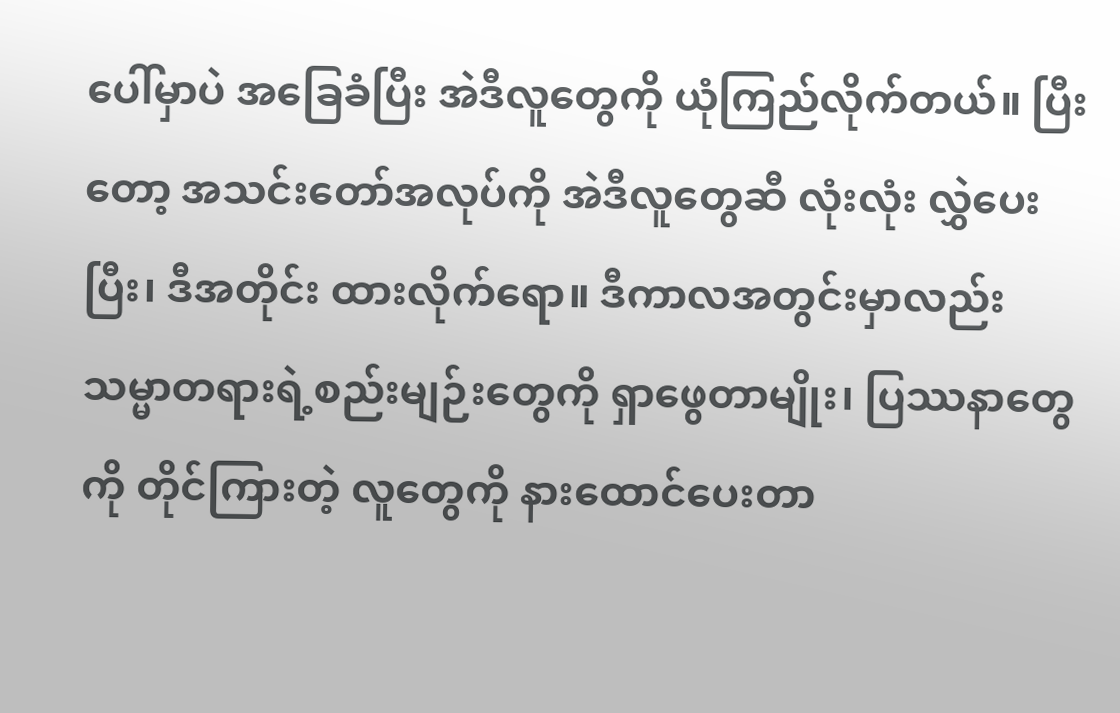ပေါ်မှာပဲ အခြေခံပြီး အဲဒီလူတွေကို ယုံကြည်လိုက်တယ်။ ပြီးတော့ အသင်းတော်အလုပ်ကို အဲဒီလူတွေဆီ လုံးလုံး လွှဲပေးပြီး၊ ဒီအတိုင်း ထားလိုက်ရော။ ဒီကာလအတွင်းမှာလည်း သမ္မာတရားရဲ့စည်းမျဉ်းတွေကို ရှာဖွေတာမျိုး၊ ပြဿနာတွေကို တိုင်ကြားတဲ့ လူတွေကို နားထောင်ပေးတာ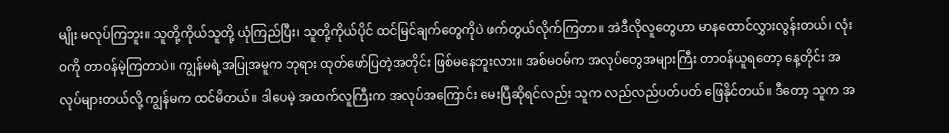မျိုး မလုပ်ကြဘူး။ သူတို့ကိုယ်သူတို့ ယုံကြည်ပြီး၊ သူတို့ကိုယ်ပိုင် ထင်မြင်ချက်တွေကိုပဲ ဖက်တွယ်လိုက်ကြတာ။ အဲဒီလိုလူတွေဟာ မာနထောင်လွှားလွန်းတယ်၊ လုံးဝကို တာဝန်မဲ့ကြတာပဲ။ ကျွန်မရဲ့အပြုအမူက ဘုရား ထုတ်ဖော်ပြတဲ့အတိုင်း ဖြစ်မနေဘူးလား။ အစ်မဝမ်က အလုပ်တွေအများကြီး တာဝန်ယူရတော့ နေ့တိုင်း အလုပ်များတယ်လို့ ကျွန်မက ထင်မိတယ်။ ဒါပေမဲ့ အထက်လူကြီးက အလုပ်အကြောင်း မေးပြီဆိုရင်လည်း သူက လည်လည်ပတ်ပတ် ဖြေနိုင်တယ်။ ဒီတော့ သူက အ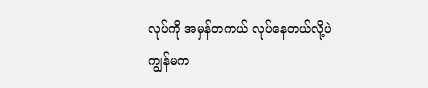လုပ်ကို အမှန်တကယ် လုပ်နေတယ်လို့ပဲ ကျွန်မက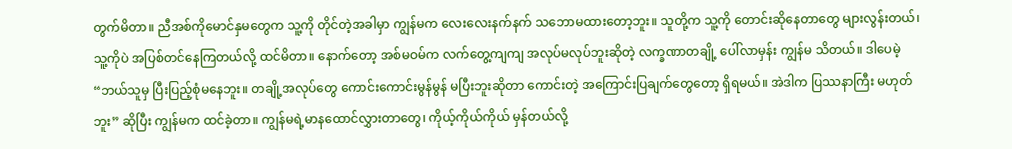တွက်မိတာ။ ညီအစ်ကိုမောင်နှမတွေက သူ့ကို တိုင်တဲ့အခါမှာ ကျွန်မက လေးလေးနက်နက် သဘောမထားတော့ဘူး။ သူတို့က သူ့ကို တောင်းဆိုနေတာတွေ များလွန်းတယ်၊ သူ့ကိုပဲ အပြစ်တင်နေကြတယ်လို့ ထင်မိတာ။ နောက်တော့ အစ်မဝမ်က လက်တွေ့ကျကျ အလုပ်မလုပ်ဘူးဆိုတဲ့ လက္ခဏာတချို့ ပေါ်လာမှန်း ကျွန်မ သိတယ်။ ဒါပေမဲ့ “ဘယ်သူမှ ပြီးပြည့်စုံမနေဘူး။ တချို့အလုပ်တွေ ကောင်းကောင်းမွန်မွန် မပြီးဘူးဆိုတာ ကောင်းတဲ့ အကြောင်းပြချက်တွေတော့ ရှိရမယ်။ အဲဒါက ပြဿနာကြီး မဟုတ်ဘူး” ဆိုပြီး ကျွန်မက ထင်ခဲ့တာ။ ကျွန်မရဲ့မာနထောင်လွှားတာတွေ၊ ကိုယ့်ကိုယ်ကိုယ် မှန်တယ်လို့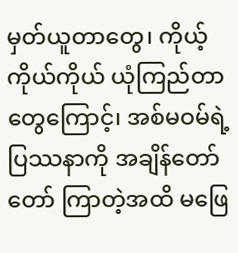မှတ်ယူတာတွေ၊ ကိုယ့်ကိုယ်ကိုယ် ယုံကြည်တာတွေကြောင့်၊ အစ်မဝမ်ရဲ့ပြဿနာကို အချိန်တော်တော် ကြာတဲ့အထိ မဖြေ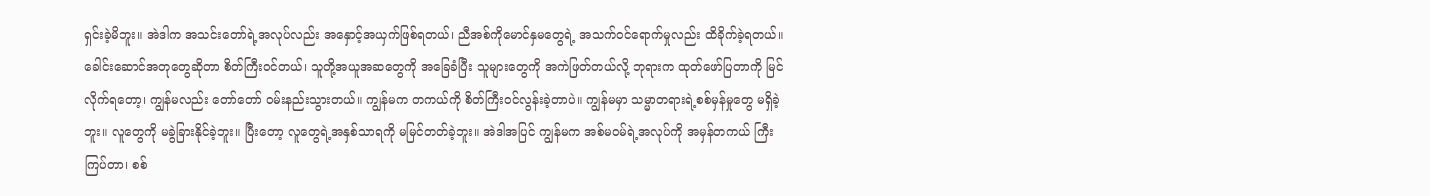ရှင်းခဲ့မိဘူး။ အဲဒါက အသင်းတော်ရဲ့အလုပ်လည်း အနှောင့်အယှက်ဖြစ်ရတယ်၊ ညီအစ်ကိုမောင်နှမတွေရဲ့ အသက်ဝင်ရောက်မှုလည်း ထိခိုက်ခဲ့ရတယ်။ ခေါင်းဆောင်အတုတွေဆိုတာ စိတ်ကြီးဝင်တယ်၊ သူတို့အယူအဆတွေကို အခြေခံပြီး သူများတွေကို အကဲဖြတ်တယ်လို့ ဘုရားက ထုတ်ဖော်ပြတာကို မြင်လိုက်ရတော့၊ ကျွန်မလည်း တော်တော် ဝမ်းနည်းသွားတယ်။ ကျွန်မက တကယ်ကို စိတ်ကြီးဝင်လွန်းခဲ့တာပဲ။ ကျွန်မမှာ သမ္မာတရားရဲ့စစ်မှန်မှုတွေ မရှိခဲ့ဘူး။ လူတွေကို မခွဲခြားနိုင်ခဲ့ဘူး။ ပြီးတော့ လူတွေရဲ့အနှစ်သာရကို မမြင်တတ်ခဲ့ဘူး။ အဲဒါအပြင် ကျွန်မက အစ်မဝမ်ရဲ့အလုပ်ကို အမှန်တကယ် ကြီးကြပ်တာ၊ စစ်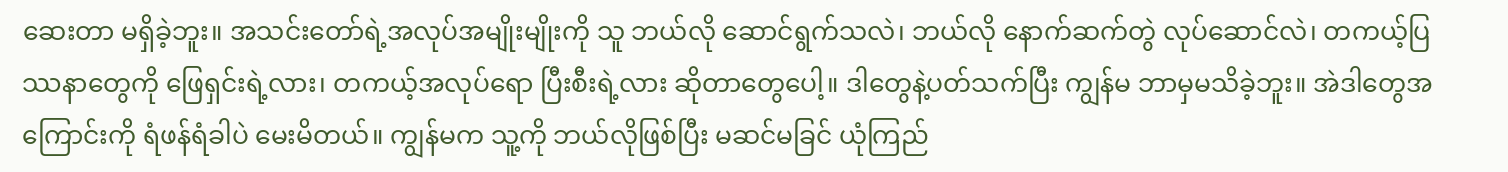ဆေးတာ မရှိခဲ့ဘူး။ အသင်းတော်ရဲ့အလုပ်အမျိုးမျိုးကို သူ ဘယ်လို ဆောင်ရွက်သလဲ၊ ဘယ်လို နောက်ဆက်တွဲ လုပ်ဆောင်လဲ၊ တကယ့်ပြဿနာတွေကို ဖြေရှင်းရဲ့လား၊ တကယ့်အလုပ်ရော ပြီးစီးရဲ့လား ဆိုတာတွေပေါ့။ ဒါတွေနဲ့ပတ်သက်ပြီး ကျွန်မ ဘာမှမသိခဲ့ဘူး။ အဲဒါတွေအကြောင်းကို ရံဖန်ရံခါပဲ မေးမိတယ်။ ကျွန်မက သူ့ကို ဘယ်လိုဖြစ်ပြီး မဆင်မခြင် ယုံကြည်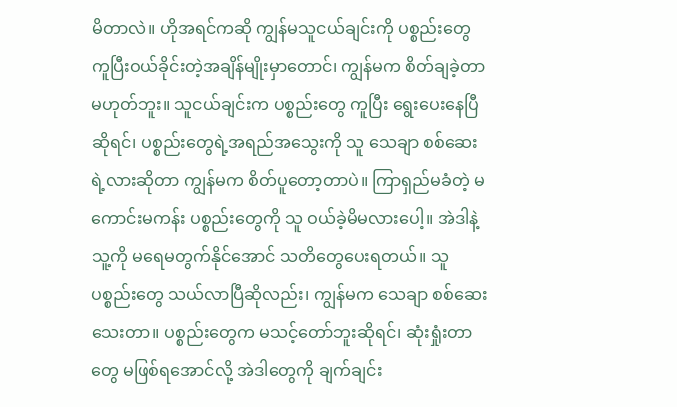မိတာလဲ။ ဟိုအရင်ကဆို ကျွန်မသူငယ်ချင်းကို ပစ္စည်းတွေ ကူပြီးဝယ်ခိုင်းတဲ့အချိန်မျိုးမှာတောင်၊ ကျွန်မက စိတ်ချခဲ့တာ မဟုတ်ဘူး။ သူငယ်ချင်းက ပစ္စည်းတွေ ကူပြီး ရွေးပေးနေပြီဆိုရင်၊ ပစ္စည်းတွေရဲ့အရည်အသွေးကို သူ သေချာ စစ်ဆေးရဲ့လားဆိုတာ ကျွန်မက စိတ်ပူတော့တာပဲ။ ကြာရှည်မခံတဲ့ မကောင်းမကန်း ပစ္စည်းတွေကို သူ ဝယ်ခဲ့မိမလားပေါ့။ အဲဒါနဲ့ သူ့ကို မရေမတွက်နိုင်အောင် သတိတွေပေးရတယ်။ သူ ပစ္စည်းတွေ သယ်လာပြီဆိုလည်း၊ ကျွန်မက သေချာ စစ်ဆေးသေးတာ။ ပစ္စည်းတွေက မသင့်တော်ဘူးဆိုရင်၊ ဆုံးရှုံးတာတွေ မဖြစ်ရအောင်လို့ အဲဒါတွေကို ချက်ချင်း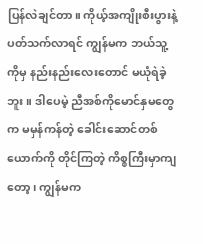ပြန်လဲချင်တာ။ ကိုယ့်အကျိုးစီးပွားနဲ့ပတ်သက်လာရင် ကျွန်မက ဘယ်သူ့ကိုမှ နည်းနည်းလေးတောင် မယုံရဲခဲ့ဘူး။ ဒါပေမဲ့ ညီအစ်ကိုမောင်နှမတွေက မမှန်ကန်တဲ့ ခေါင်းဆောင်တစ်ယောက်ကို တိုင်ကြတဲ့ ကိစ္စကြီးမှာကျတော့၊ ကျွန်မက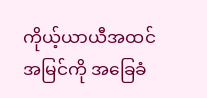ကိုယ့်ယာယီအထင်အမြင်ကို အခြေခံ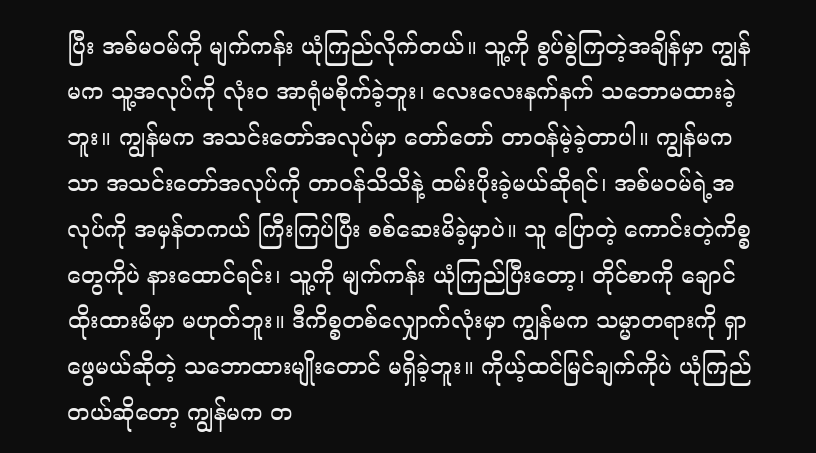ပြီး အစ်မဝမ်ကို မျက်ကန်း ယုံကြည်လိုက်တယ်။ သူ့ကို စွပ်စွဲကြတဲ့အချိန်မှာ ကျွန်မက သူ့အလုပ်ကို လုံးဝ အာရုံမစိုက်ခဲ့ဘူး၊ လေးလေးနက်နက် သဘောမထားခဲ့ဘူး။ ကျွန်မက အသင်းတော်အလုပ်မှာ တော်တော် တာဝန်မဲ့ခဲ့တာပါ။ ကျွန်မကသာ အသင်းတော်အလုပ်ကို တာဝန်သိသိနဲ့ ထမ်းပိုးခဲ့မယ်ဆိုရင်၊ အစ်မဝမ်ရဲ့အလုပ်ကို အမှန်တကယ် ကြီးကြပ်ပြီး စစ်ဆေးမိခဲ့မှာပဲ။ သူ ပြောတဲ့ ကောင်းတဲ့ကိစ္စတွေကိုပဲ နားထောင်ရင်း၊ သူ့ကို မျက်ကန်း ယုံကြည်ပြီးတော့၊ တိုင်စာကို ချောင်ထိုးထားမိမှာ မဟုတ်ဘူး။ ဒီကိစ္စတစ်လျှောက်လုံးမှာ ကျွန်မက သမ္မာတရားကို ရှာဖွေမယ်ဆိုတဲ့ သဘောထားမျိုးတောင် မရှိခဲ့ဘူး။ ကိုယ့်ထင်မြင်ချက်ကိုပဲ ယုံကြည်တယ်ဆိုတော့ ကျွန်မက တ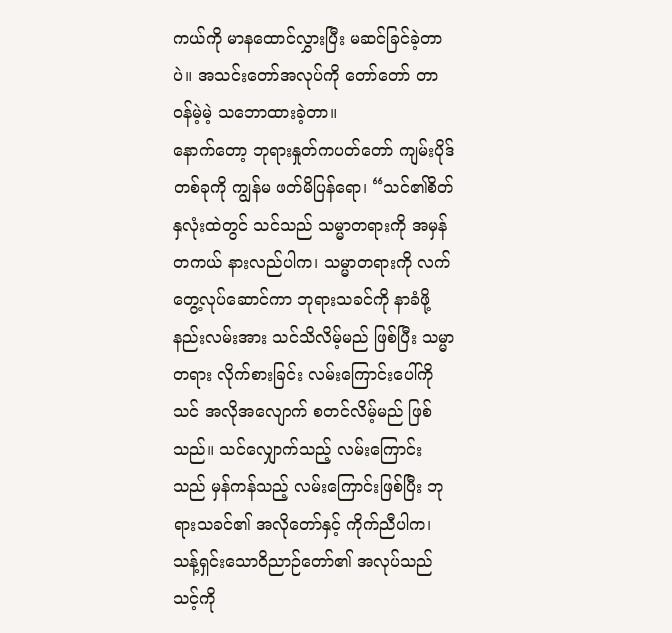ကယ်ကို မာနထောင်လွှားပြီး မဆင်ခြင်ခဲ့တာပဲ။ အသင်းတော်အလုပ်ကို တော်တော် တာဝန်မဲ့မဲ့ သဘောထားခဲ့တာ။
နောက်တော့ ဘုရားနှုတ်ကပတ်တော် ကျမ်းပိုဒ်တစ်ခုကို ကျွန်မ ဖတ်မိပြန်ရော၊ “သင်၏စိတ်နှလုံးထဲတွင် သင်သည် သမ္မာတရားကို အမှန်တကယ် နားလည်ပါက၊ သမ္မာတရားကို လက်တွေ့လုပ်ဆောင်ကာ ဘုရားသခင်ကို နာခံဖို့နည်းလမ်းအား သင်သိလိမ့်မည် ဖြစ်ပြီး သမ္မာတရား လိုက်စားခြင်း လမ်းကြောင်းပေါ်ကို သင် အလိုအလျောက် စတင်လိမ့်မည် ဖြစ်သည်။ သင်လျှောက်သည့် လမ်းကြောင်းသည် မှန်ကန်သည့် လမ်းကြောင်းဖြစ်ပြီး ဘုရားသခင်၏ အလိုတော်နှင့် ကိုက်ညီပါက၊ သန့်ရှင်းသောဝိညာဉ်တော်၏ အလုပ်သည် သင့်ကို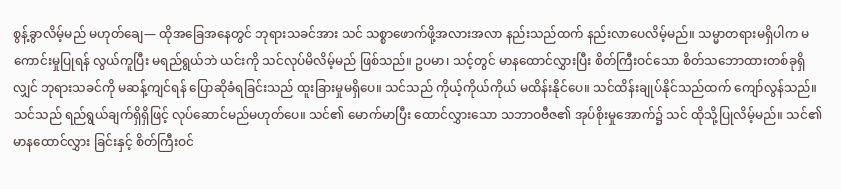စွန့်ခွာလိမ့်မည် မဟုတ်ချေ— ထိုအခြေအနေတွင် ဘုရားသခင်အား သင် သစ္စာဖောက်ဖို့အလားအလာ နည်းသည်ထက် နည်းလာပေလိမ့်မည်။ သမ္မာတရားမရှိပါက မကောင်းမှုပြုရန် လွယ်ကူပြီး မရည်ရွယ်ဘဲ ယင်းကို သင်လုပ်မိလိမ့်မည် ဖြစ်သည်။ ဥပမာ၊ သင့်တွင် မာနထောင်လွှားပြီး စိတ်ကြီးဝင်သော စိတ်သဘောထားတစ်ခုရှိလျှင် ဘုရားသခင်ကို မဆန့်ကျင်ရန် ပြောဆိုခံရခြင်းသည် ထူးခြားမှုမရှိပေ။ သင်သည် ကိုယ့်ကိုယ်ကိုယ် မထိန်းနိုင်ပေ။ သင်ထိန်းချုပ်နိုင်သည်ထက် ကျော်လွန်သည်။ သင်သည် ရည်ရွယ်ချက်ရှိရှိဖြင့် လုပ်ဆောင်မည်မဟုတ်ပေ။ သင်၏ မောက်မာပြီး ထောင်လွှားသော သဘာဝဗီဇ၏ အုပ်စိုးမှုအောက်၌ သင် ထိုသို့ပြုလိမ့်မည်။ သင်၏ မာနထောင်လွှား ခြင်းနှင့် စိတ်ကြီးဝင်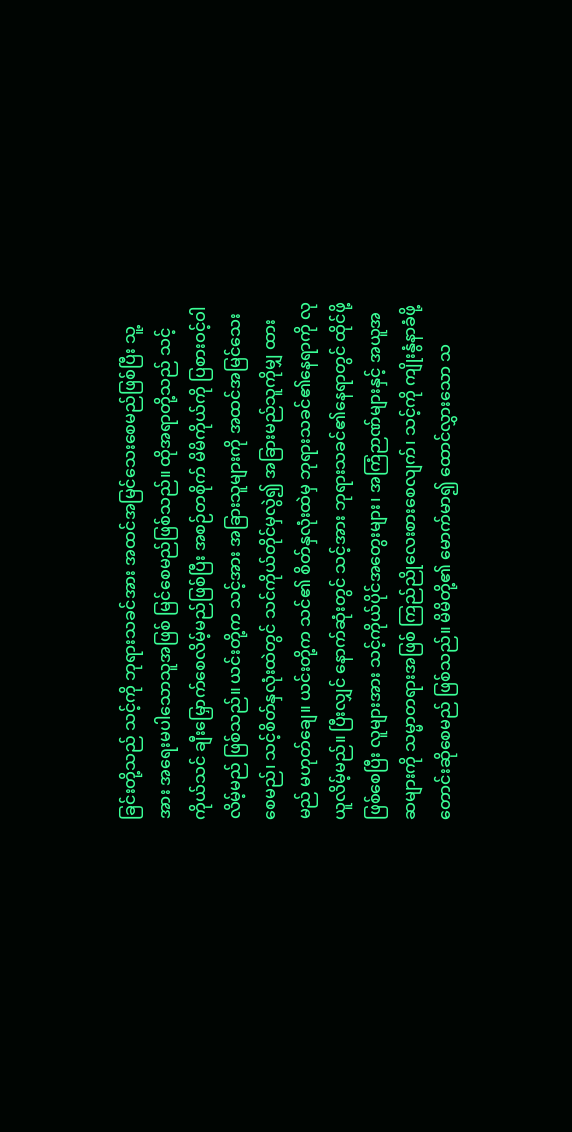ခြင်းတို့သည် သင့်ကို ဘုရားသခင်အား အထင်အမြင်သေးစေမည်ဖြစ်ပြီး သူ့အား အရေးမပါသောသူအဖြစ် မြင်စေမည်ဖြစ်သည်။ ထိုအရာတို့သည် သင့်ကိုယ်သင် ချီးမြှောက်စေလိမ့်မည်ဖြစ်ပြီး အစဉ်တစိုက် မိမိကိုယ်ကို ပြစားဝင့်ဝါလိမ့်မည် ဖြစ်သည်။ ယင်းတို့က သင့်အား အခြားသူများကို အထင်အမြင်သေးစေမည်၊ သင့်စိတ်နှလုံးထဲတွင် သင်ကိုယ်တိုင်မှလွဲ၍ အခြားမည်သူကိုမျှ ထားမည် မဟုတ်ချေ။ ယင်းတို့က သင်၏ စိတ်နှလုံးထဲမှ ဘုရားသခင်၏နေရာကို လုယူလိမ့်မည်။ ပြီးလျှင် နောက်ဆုံးတွင် သင့်အား ဘုရားသခင်၏နေရာတွင် ထိုင်ဖို့ဖြစ်စေပြီး လူများအား သင့်ကိုယ်ပိုင်အတွေးများ၊ အကြံဉာဏ်များနှင့် အယူအဆများကို သမ္မာတရားအဖြစ် ကြည်ညိုလေးစားစေလျက်၊ သင့်ကို ကျိုးနွံနာခံဖို့ တောင်းဆိုစေမည် ဖြစ်သည်။ မိမိတို့၏ မောက်မာ၍ ထောင်လွှားသော သ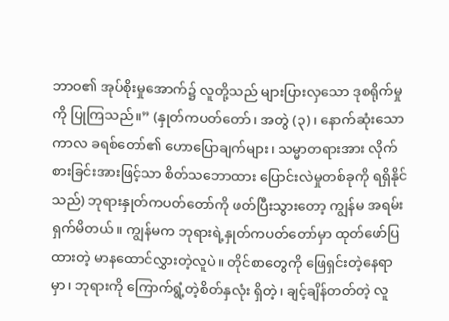ဘာဝ၏ အုပ်စိုးမှုအောက်၌ လူတို့သည် များပြားလှသော ဒုစရိုက်မှုကို ပြုကြသည်။” (နှုတ်ကပတ်တော်၊ အတွဲ (၃)၊ နောက်ဆုံးသော ကာလ ခရစ်တော်၏ ဟောပြောချက်များ၊ သမ္မာတရားအား လိုက်စားခြင်းအားဖြင့်သာ စိတ်သဘောထား ပြောင်းလဲမှုတစ်ခုကို ရရှိနိုင်သည်) ဘုရားနှုတ်ကပတ်တော်ကို ဖတ်ပြီးသွားတော့ ကျွန်မ အရမ်း ရှက်မိတယ်။ ကျွန်မက ဘုရားရဲ့နှုတ်ကပတ်တော်မှာ ထုတ်ဖော်ပြထားတဲ့ မာနထောင်လွှားတဲ့လူပဲ။ တိုင်စာတွေကို ဖြေရှင်းတဲ့နေရာမှာ၊ ဘုရားကို ကြောက်ရွံ့တဲ့စိတ်နှလုံး ရှိတဲ့၊ ချင့်ချိန်တတ်တဲ့ လူ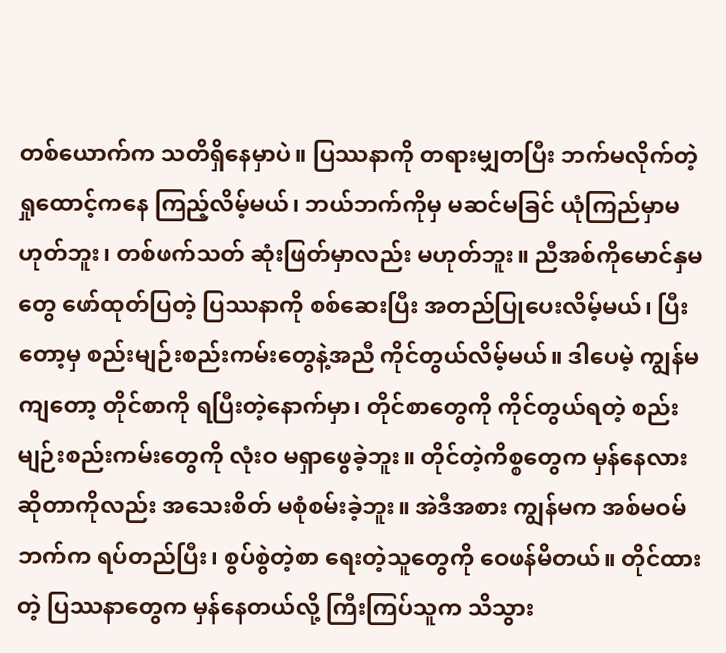တစ်ယောက်က သတိရှိနေမှာပဲ။ ပြဿနာကို တရားမျှတပြီး ဘက်မလိုက်တဲ့ ရှုထောင့်ကနေ ကြည့်လိမ့်မယ်၊ ဘယ်ဘက်ကိုမှ မဆင်မခြင် ယုံကြည်မှာမဟုတ်ဘူး၊ တစ်ဖက်သတ် ဆုံးဖြတ်မှာလည်း မဟုတ်ဘူး။ ညီအစ်ကိုမောင်နှမတွေ ဖော်ထုတ်ပြတဲ့ ပြဿနာကို စစ်ဆေးပြီး အတည်ပြုပေးလိမ့်မယ်၊ ပြီးတော့မှ စည်းမျဉ်းစည်းကမ်းတွေနဲ့အညီ ကိုင်တွယ်လိမ့်မယ်။ ဒါပေမဲ့ ကျွန်မကျတော့ တိုင်စာကို ရပြီးတဲ့နောက်မှာ၊ တိုင်စာတွေကို ကိုင်တွယ်ရတဲ့ စည်းမျဉ်းစည်းကမ်းတွေကို လုံးဝ မရှာဖွေခဲ့ဘူး။ တိုင်တဲ့ကိစ္စတွေက မှန်နေလားဆိုတာကိုလည်း အသေးစိတ် မစုံစမ်းခဲ့ဘူး။ အဲဒီအစား ကျွန်မက အစ်မဝမ်ဘက်က ရပ်တည်ပြီး၊ စွပ်စွဲတဲ့စာ ရေးတဲ့သူတွေကို ဝေဖန်မိတယ်။ တိုင်ထားတဲ့ ပြဿနာတွေက မှန်နေတယ်လို့ ကြီးကြပ်သူက သိသွား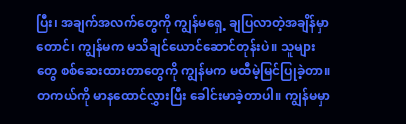ပြီး၊ အချက်အလက်တွေကို ကျွန်မရှေ့ ချပြလာတဲ့အချိန်မှာတောင်၊ ကျွန်မက မသိချင်ယောင်ဆောင်တုန်းပဲ။ သူများတွေ စစ်ဆေးထားတာတွေကို ကျွန်မက မထီမဲ့မြင်ပြုခဲ့တာ။ တကယ်ကို မာနထောင်လွှားပြီး ခေါင်းမာခဲ့တာပါ။ ကျွန်မမှာ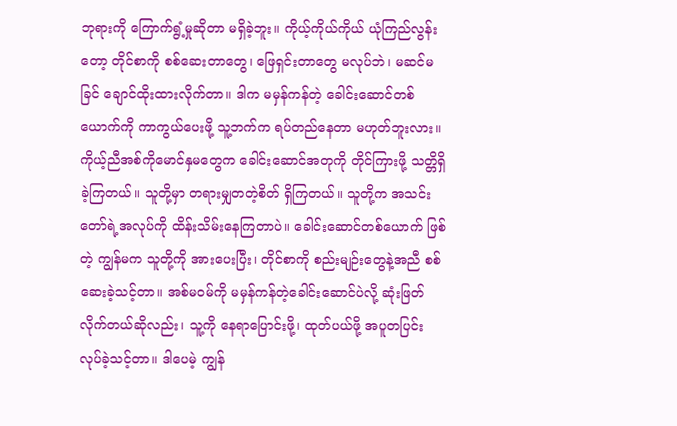ဘုရားကို ကြောက်ရွံ့မှုဆိုတာ မရှိခဲ့ဘူး။ ကိုယ့်ကိုယ်ကိုယ် ယုံကြည်လွန်းတော့ တိုင်စာကို စစ်ဆေးတာတွေ၊ ဖြေရှင်းတာတွေ မလုပ်ဘဲ၊ မဆင်မခြင် ချောင်ထိုးထားလိုက်တာ။ ဒါက မမှန်ကန်တဲ့ ခေါင်းဆောင်တစ်ယောက်ကို ကာကွယ်ပေးဖို့ သူ့ဘက်က ရပ်တည်နေတာ မဟုတ်ဘူးလား။ ကိုယ့်ညီအစ်ကိုမောင်နှမတွေက ခေါင်းဆောင်အတုကို တိုင်ကြားဖို့ သတ္တိရှိခဲ့ကြတယ်။ သူတို့မှာ တရားမျှတတဲ့စိတ် ရှိကြတယ်။ သူတို့က အသင်းတော်ရဲ့အလုပ်ကို ထိန်းသိမ်းနေကြတာပဲ။ ခေါင်းဆောင်တစ်ယောက် ဖြစ်တဲ့ ကျွန်မက သူတို့ကို အားပေးပြီး၊ တိုင်စာကို စည်းမျဉ်းတွေနဲ့အညီ စစ်ဆေးခဲ့သင့်တာ။ အစ်မဝမ်ကို မမှန်ကန်တဲ့ခေါင်းဆောင်ပဲလို့ ဆုံးဖြတ်လိုက်တယ်ဆိုလည်း၊ သူ့ကို နေရာပြောင်းဖို့၊ ထုတ်ပယ်ဖို့ အပူတပြင်း လုပ်ခဲ့သင့်တာ။ ဒါပေမဲ့ ကျွန်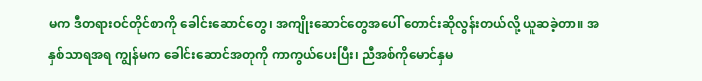မက ဒီတရားဝင်တိုင်စာကို ခေါင်းဆောင်တွေ၊ အကျိုးဆောင်တွေအပေါ် တောင်းဆိုလွန်းတယ်လို့ ယူဆခဲ့တာ။ အနှစ်သာရအရ ကျွန်မက ခေါင်းဆောင်အတုကို ကာကွယ်ပေးပြီး၊ ညီအစ်ကိုမောင်နှမ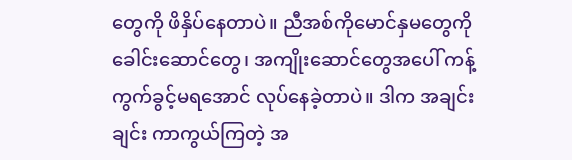တွေကို ဖိနှိပ်နေတာပဲ။ ညီအစ်ကိုမောင်နှမတွေကို ခေါင်းဆောင်တွေ၊ အကျိုးဆောင်တွေအပေါ် ကန့်ကွက်ခွင့်မရအောင် လုပ်နေခဲ့တာပဲ။ ဒါက အချင်းချင်း ကာကွယ်ကြတဲ့ အ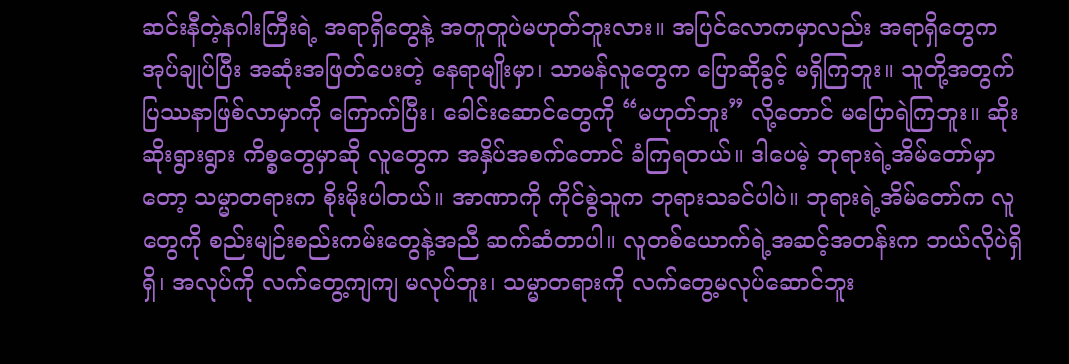ဆင်းနီတဲ့နဂါးကြီးရဲ့ အရာရှိတွေနဲ့ အတူတူပဲမဟုတ်ဘူးလား။ အပြင်လောကမှာလည်း အရာရှိတွေက အုပ်ချုပ်ပြီး အဆုံးအဖြတ်ပေးတဲ့ နေရာမျိုးမှာ၊ သာမန်လူတွေက ပြောဆိုခွင့် မရှိကြဘူး။ သူတို့အတွက် ပြဿနာဖြစ်လာမှာကို ကြောက်ပြီး၊ ခေါင်းဆောင်တွေကို “မဟုတ်ဘူး” လို့တောင် မပြောရဲကြဘူး။ ဆိုးဆိုးရွားရွား ကိစ္စတွေမှာဆို လူတွေက အနှိပ်အစက်တောင် ခံကြရတယ်။ ဒါပေမဲ့ ဘုရားရဲ့အိမ်တော်မှာတော့ သမ္မာတရားက စိုးမိုးပါတယ်။ အာဏာကို ကိုင်စွဲသူက ဘုရားသခင်ပါပဲ။ ဘုရားရဲ့အိမ်တော်က လူတွေကို စည်းမျဉ်းစည်းကမ်းတွေနဲ့အညီ ဆက်ဆံတာပါ။ လူတစ်ယောက်ရဲ့အဆင့်အတန်းက ဘယ်လိုပဲရှိရှိ၊ အလုပ်ကို လက်တွေ့ကျကျ မလုပ်ဘူး၊ သမ္မာတရားကို လက်တွေ့မလုပ်ဆောင်ဘူး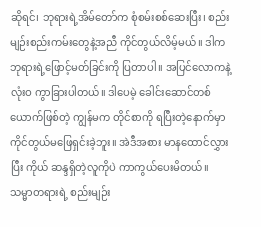ဆိုရင်၊ ဘုရားရဲ့အိမ်တော်က စုံစမ်းစစ်ဆေးပြီး၊ စည်းမျဉ်းစည်းကမ်းတွေနဲ့အညီ ကိုင်တွယ်လိမ့်မယ်။ ဒါက ဘုရားရဲ့ဖြောင့်မတ်ခြင်းကို ပြတာပါ။ အပြင်လောကနဲ့ လုံးဝ ကွာခြားပါတယ်။ ဒါပေမဲ့ ခေါင်းဆောင်တစ်ယောက်ဖြစ်တဲ့ ကျွန်မက တိုင်စာကို ရပြီးတဲ့နောက်မှာ ကိုင်တွယ်မဖြေရှင်းခဲ့ဘူး။ အဲဒီအစား မာနထောင်လွှားပြီး ကိုယ် ဆန္ဒရှိတဲ့လူကိုပဲ ကာကွယ်ပေးမိတယ်။ သမ္မာတရားရဲ့ စည်းမျဉ်း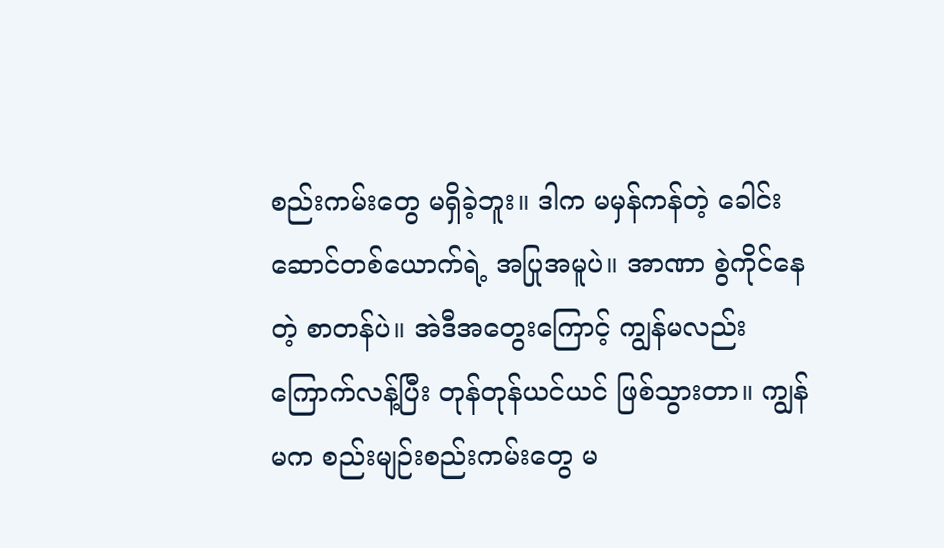စည်းကမ်းတွေ မရှိခဲ့ဘူး။ ဒါက မမှန်ကန်တဲ့ ခေါင်းဆောင်တစ်ယောက်ရဲ့ အပြုအမူပဲ။ အာဏာ စွဲကိုင်နေတဲ့ စာတန်ပဲ။ အဲဒီအတွေးကြောင့် ကျွန်မလည်း ကြောက်လန့်ပြီး တုန်တုန်ယင်ယင် ဖြစ်သွားတာ။ ကျွန်မက စည်းမျဉ်းစည်းကမ်းတွေ မ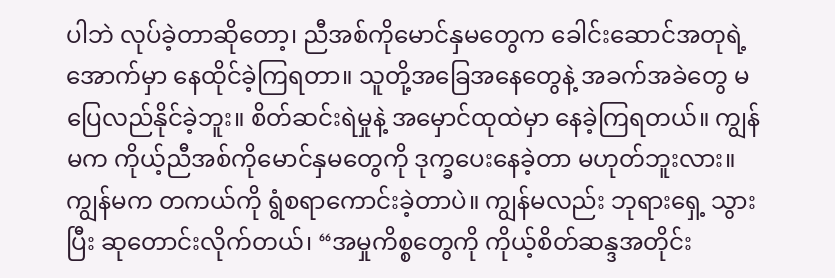ပါဘဲ လုပ်ခဲ့တာဆိုတော့၊ ညီအစ်ကိုမောင်နှမတွေက ခေါင်းဆောင်အတုရဲ့အောက်မှာ နေထိုင်ခဲ့ကြရတာ။ သူတို့အခြေအနေတွေနဲ့ အခက်အခဲတွေ မပြေလည်နိုင်ခဲ့ဘူး။ စိတ်ဆင်းရဲမှုနဲ့ အမှောင်ထုထဲမှာ နေခဲ့ကြရတယ်။ ကျွန်မက ကိုယ့်ညီအစ်ကိုမောင်နှမတွေကို ဒုက္ခပေးနေခဲ့တာ မဟုတ်ဘူးလား။ ကျွန်မက တကယ်ကို ရွံစရာကောင်းခဲ့တာပဲ။ ကျွန်မလည်း ဘုရားရှေ့ သွားပြီး ဆုတောင်းလိုက်တယ်၊ “အမှုကိစ္စတွေကို ကိုယ့်စိတ်ဆန္ဒအတိုင်း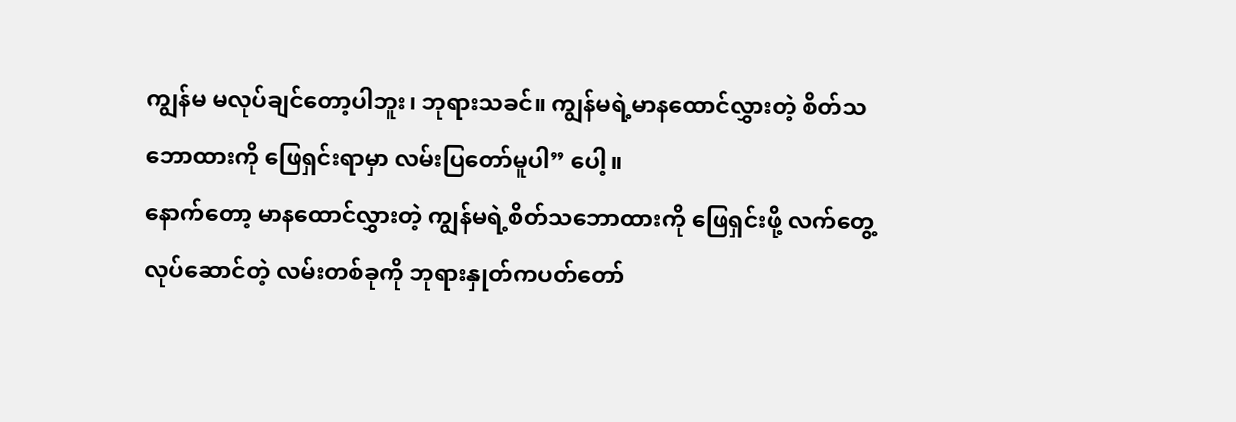ကျွန်မ မလုပ်ချင်တော့ပါဘူး၊ ဘုရားသခင်။ ကျွန်မရဲ့မာနထောင်လွှားတဲ့ စိတ်သဘောထားကို ဖြေရှင်းရာမှာ လမ်းပြတော်မူပါ” ပေါ့။
နောက်တော့ မာနထောင်လွှားတဲ့ ကျွန်မရဲ့စိတ်သဘောထားကို ဖြေရှင်းဖို့ လက်တွေ့လုပ်ဆောင်တဲ့ လမ်းတစ်ခုကို ဘုရားနှုတ်ကပတ်တော်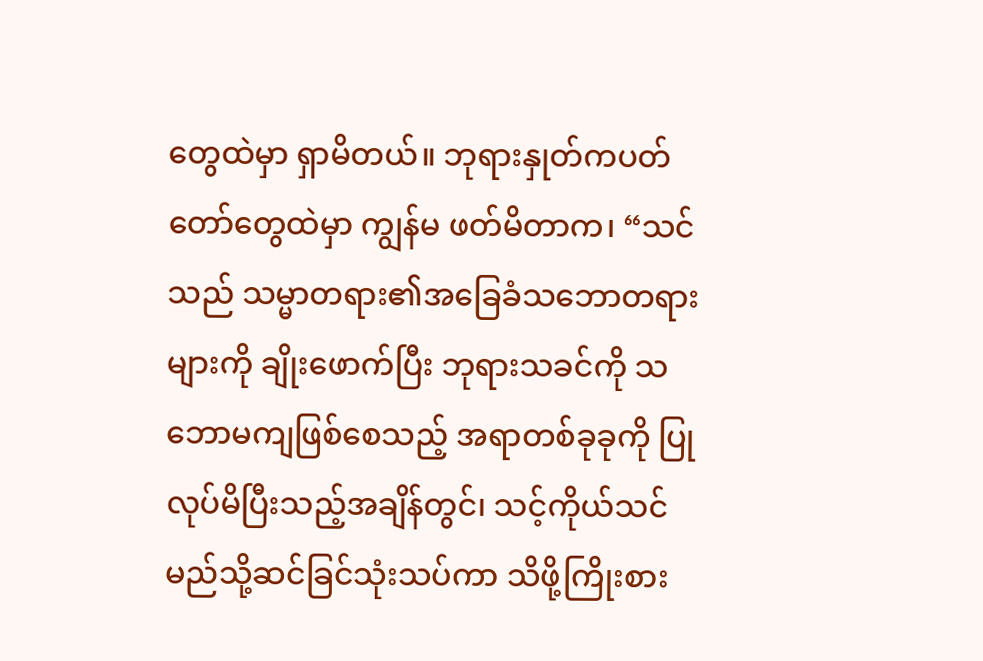တွေထဲမှာ ရှာမိတယ်။ ဘုရားနှုတ်ကပတ်တော်တွေထဲမှာ ကျွန်မ ဖတ်မိတာက၊ “သင်သည် သမ္မာတရား၏အခြေခံသဘောတရားများကို ချိုးဖောက်ပြီး ဘုရားသခင်ကို သဘောမကျဖြစ်စေသည့် အရာတစ်ခုခုကို ပြုလုပ်မိပြီးသည့်အချိန်တွင်၊ သင့်ကိုယ်သင် မည်သို့ဆင်ခြင်သုံးသပ်ကာ သိဖို့ကြိုးစား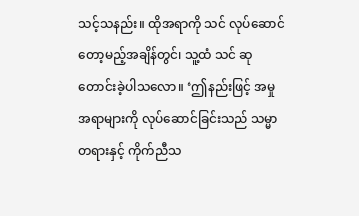သင့်သနည်း။ ထိုအရာကို သင် လုပ်ဆောင်တော့မည့်အချိန်တွင်၊ သူ့ထံ သင် ဆုတောင်းခဲ့ပါသလော။ ‘ဤနည်းဖြင့် အမှုအရာများကို လုပ်ဆောင်ခြင်းသည် သမ္မာတရားနှင့် ကိုက်ညီသ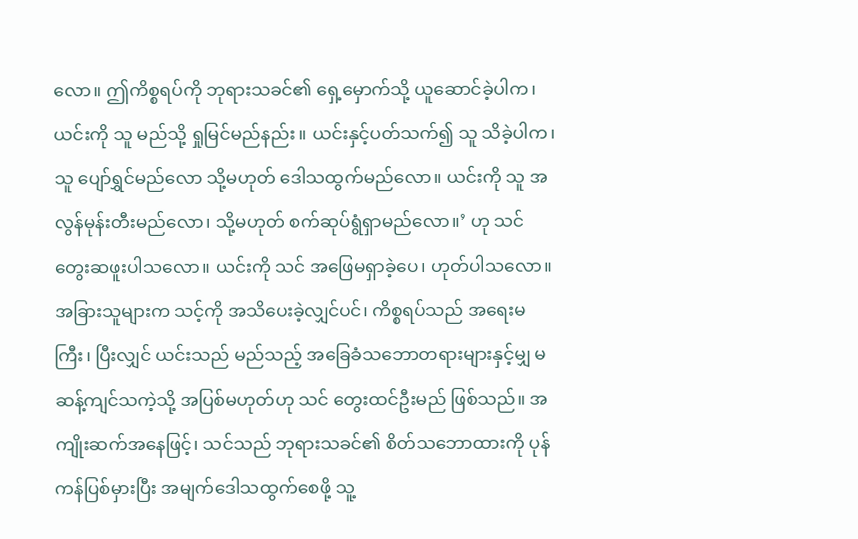လော။ ဤကိစ္စရပ်ကို ဘုရားသခင်၏ ရှေ့မှောက်သို့ ယူဆောင်ခဲ့ပါက၊ ယင်းကို သူ မည်သို့ ရှုမြင်မည်နည်း။ ယင်းနှင့်ပတ်သက်၍ သူ သိခဲ့ပါက၊ သူ ပျော်ရွှင်မည်လော သို့မဟုတ် ဒေါသထွက်မည်လော။ ယင်းကို သူ အလွန်မုန်းတီးမည်လော၊ သို့မဟုတ် စက်ဆုပ်ရွံရှာမည်လော။’ ဟု သင် တွေးဆဖူးပါသလော။ ယင်းကို သင် အဖြေမရှာခဲ့ပေ၊ ဟုတ်ပါသလော။ အခြားသူများက သင့်ကို အသိပေးခဲ့လျှင်ပင်၊ ကိစ္စရပ်သည် အရေးမကြီး၊ ပြီးလျှင် ယင်းသည် မည်သည့် အခြေခံသဘောတရားများနှင့်မျှ မဆန့်ကျင်သကဲ့သို့ အပြစ်မဟုတ်ဟု သင် တွေးထင်ဦးမည် ဖြစ်သည်။ အကျိုးဆက်အနေဖြင့်၊ သင်သည် ဘုရားသခင်၏ စိတ်သဘောထားကို ပုန်ကန်ပြစ်မှားပြီး အမျက်ဒေါသထွက်စေဖို့ သူ့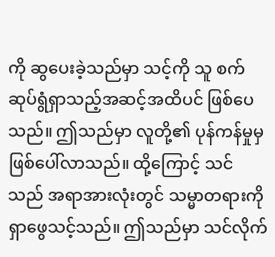ကို ဆွပေးခဲ့သည်မှာ သင့်ကို သူ စက်ဆုပ်ရွံရှာသည့်အဆင့်အထိပင် ဖြစ်ပေသည်။ ဤသည်မှာ လူတို့၏ ပုန်ကန်မှုမှ ဖြစ်ပေါ်လာသည်။ ထို့ကြောင့် သင်သည် အရာအားလုံးတွင် သမ္မာတရားကို ရှာဖွေသင့်သည်။ ဤသည်မှာ သင်လိုက်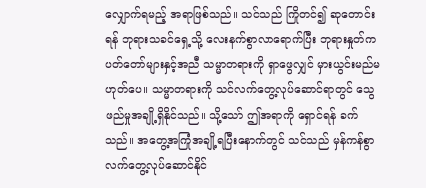လျှောက်ရမည့် အရာဖြစ်သည်။ သင်သည် ကြိုတင်၍ ဆုတောင်းရန် ဘုရားသခင်ရှေ့သို့ လေးနက်စွာလာရောက်ပြီး ဘုရားနှုတ်ကပတ်တော်များနှင့်အညီ သမ္မာတရားကို ရှာဖွေလျှင် မှားယွင်းမည်မဟုတ်ပေ။ သမ္မာတရားကို သင်လက်တွေ့လုပ်ဆောင်ရာတွင် သွေဖည်မှုအချို့ရှိနိုင်သည်။ သို့သော် ဤအရာကို ရှောင်ရန် ခက်သည်။ အတွေ့အကြုံအချို့ရပြီးနောက်တွင် သင်သည် မှန်ကန်စွာ လက်တွေ့လုပ်ဆောင်နိုင်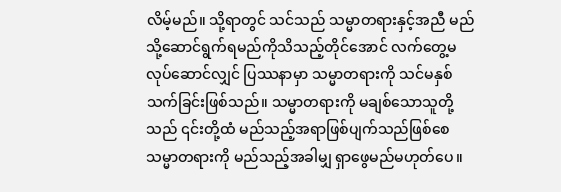လိမ့်မည်။ သို့ရာတွင် သင်သည် သမ္မာတရားနှင့်အညီ မည်သို့ဆောင်ရွက်ရမည်ကိုသိသည့်တိုင်အောင် လက်တွေ့မလုပ်ဆောင်လျှင် ပြဿနာမှာ သမ္မာတရားကို သင်မနှစ်သက်ခြင်းဖြစ်သည်။ သမ္မာတရားကို မချစ်သောသူတို့သည် ၎င်းတို့ထံ မည်သည့်အရာဖြစ်ပျက်သည်ဖြစ်စေ သမ္မာတရားကို မည်သည့်အခါမျှ ရှာဖွေမည်မဟုတ်ပေ။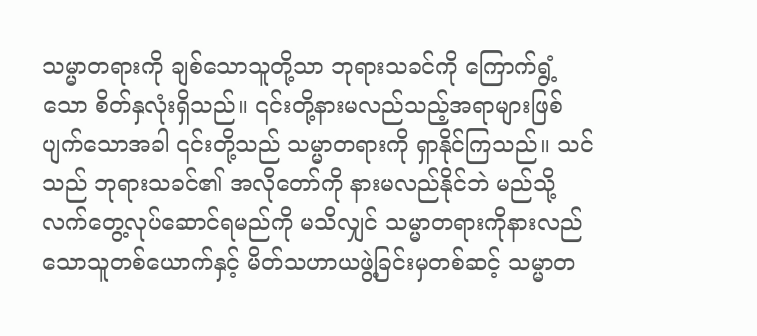သမ္မာတရားကို ချစ်သောသူတို့သာ ဘုရားသခင်ကို ကြောက်ရွံ့သော စိတ်နှလုံးရှိသည်။ ၎င်းတို့နားမလည်သည့်အရာများဖြစ်ပျက်သောအခါ ၎င်းတို့သည် သမ္မာတရားကို ရှာနိုင်ကြသည်။ သင်သည် ဘုရားသခင်၏ အလိုတော်ကို နားမလည်နိုင်ဘဲ မည်သို့လက်တွေ့လုပ်ဆောင်ရမည်ကို မသိလျှင် သမ္မာတရားကိုနားလည်သောသူတစ်ယောက်နှင့် မိတ်သဟာယဖွဲ့ခြင်းမှတစ်ဆင့် သမ္မာတ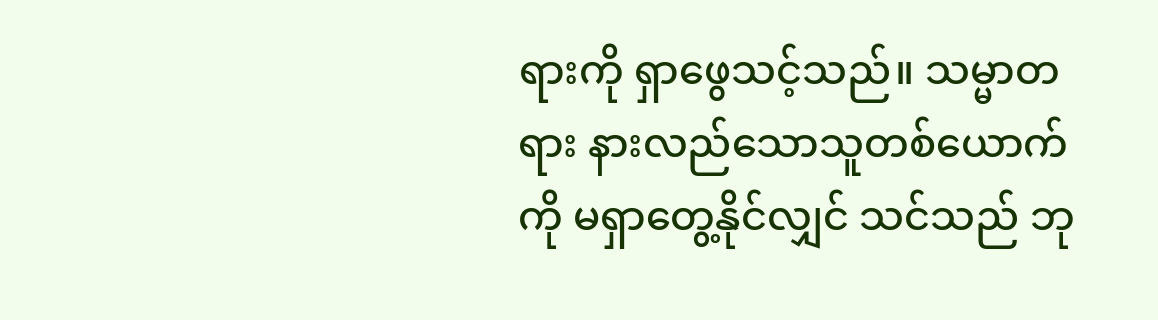ရားကို ရှာဖွေသင့်သည်။ သမ္မာတရား နားလည်သောသူတစ်ယောက်ကို မရှာတွေ့နိုင်လျှင် သင်သည် ဘု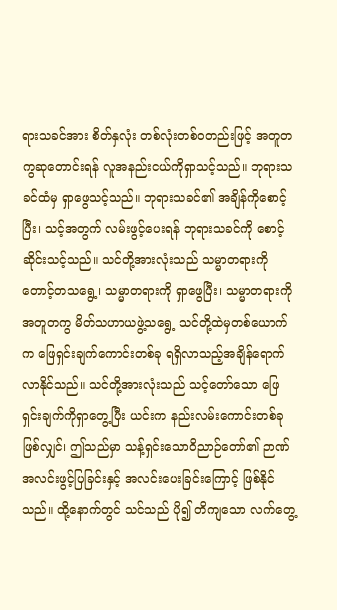ရားသခင်အား စိတ်နှလုံး တစ်လုံးတစ်ဝတည်းဖြင့် အတူတကွဆုတောင်းရန် လူအနည်းငယ်ကိုရှာသင့်သည်။ ဘုရားသခင်ထံမှ ရှာဖွေသင့်သည်။ ဘုရားသခင်၏ အချိန်ကိုစောင့်ပြီး၊ သင့်အတွက် လမ်းဖွင့်ပေးရန် ဘုရားသခင်ကို စောင့်ဆိုင်းသင့်သည်။ သင်တို့အားလုံးသည် သမ္မာတရားကို တောင့်တသရွေ့၊ သမ္မာတရားကို ရှာဖွေပြီး၊ သမ္မာတရားကို အတူတကွ မိတ်သဟာယဖွဲ့သရွေ့ သင်တို့ထဲမှတစ်ယောက်က ဖြေရှင်းချက်ကောင်းတစ်ခု ရရှိလာသည့်အချိန်ရောက်လာနိုင်သည်။ သင်တို့အားလုံးသည် သင့်တော်သော ဖြေရှင်းချက်ကိုရှာတွေ့ပြီး ယင်းက နည်းလမ်းကောင်းတစ်ခုဖြစ်လျှင်၊ ဤသည်မှာ သန့်ရှင်းသောဝိညာဉ်တော်၏ ဉာဏ်အလင်းဖွင့်ပြခြင်းနှင့် အလင်းပေးခြင်းကြောင့် ဖြစ်နိုင်သည်။ ထို့နောက်တွင် သင်သည် ပို၍ တိကျသော လက်တွေ့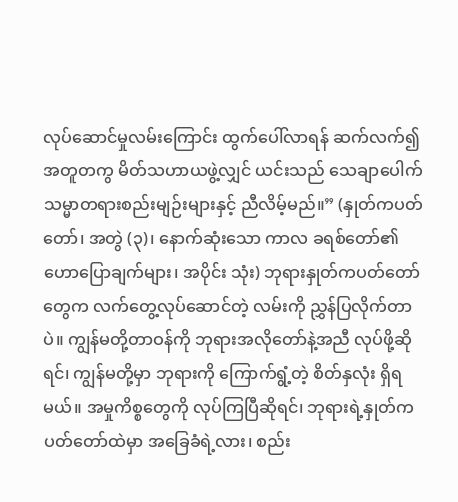လုပ်ဆောင်မှုလမ်းကြောင်း ထွက်ပေါ်လာရန် ဆက်လက်၍ အတူတကွ မိတ်သဟာယဖွဲ့လျှင် ယင်းသည် သေချာပေါက် သမ္မာတရားစည်းမျဉ်းများနှင့် ညီလိမ့်မည်။” (နှုတ်ကပတ်တော်၊ အတွဲ (၃)၊ နောက်ဆုံးသော ကာလ ခရစ်တော်၏ ဟောပြောချက်များ၊ အပိုင်း သုံး) ဘုရားနှုတ်ကပတ်တော်တွေက လက်တွေ့လုပ်ဆောင်တဲ့ လမ်းကို ညွှန်ပြလိုက်တာပဲ။ ကျွန်မတို့တာဝန်ကို ဘုရားအလိုတော်နဲ့အညီ လုပ်ဖို့ဆိုရင်၊ ကျွန်မတို့မှာ ဘုရားကို ကြောက်ရွံ့တဲ့ စိတ်နှလုံး ရှိရမယ်။ အမှုကိစ္စတွေကို လုပ်ကြပြီဆိုရင်၊ ဘုရားရဲ့နှုတ်ကပတ်တော်ထဲမှာ အခြေခံရဲ့လား၊ စည်း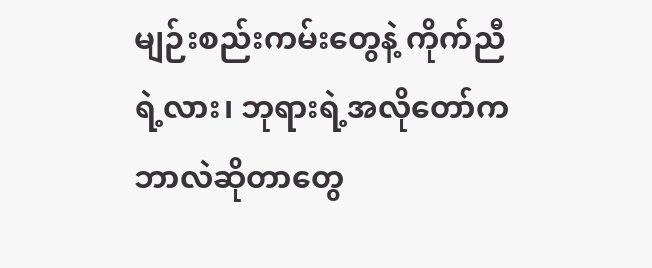မျဉ်းစည်းကမ်းတွေနဲ့ ကိုက်ညီရဲ့လား၊ ဘုရားရဲ့အလိုတော်က ဘာလဲဆိုတာတွေ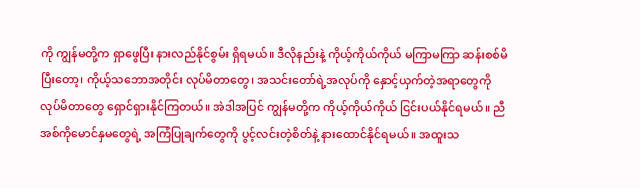ကို ကျွန်မတို့က ရှာဖွေပြီး နားလည်နိုင်စွမ်း ရှိရမယ်။ ဒီလိုနည်းနဲ့ ကိုယ့်ကိုယ်ကိုယ် မကြာမကြာ ဆန်းစစ်မိပြီးတော့၊ ကိုယ့်သဘောအတိုင်း လုပ်မိတာတွေ၊ အသင်းတော်ရဲ့အလုပ်ကို နှောင့်ယှက်တဲ့အရာတွေကို လုပ်မိတာတွေ ရှောင်ရှားနိုင်ကြတယ်။ အဲဒါအပြင် ကျွန်မတို့က ကိုယ့်ကိုယ်ကိုယ် ငြင်းပယ်နိုင်ရမယ်။ ညီအစ်ကိုမောင်နှမတွေရဲ့ အကြံပြုချက်တွေကို ပွင့်လင်းတဲ့စိတ်နဲ့ နားထောင်နိုင်ရမယ်။ အထူးသ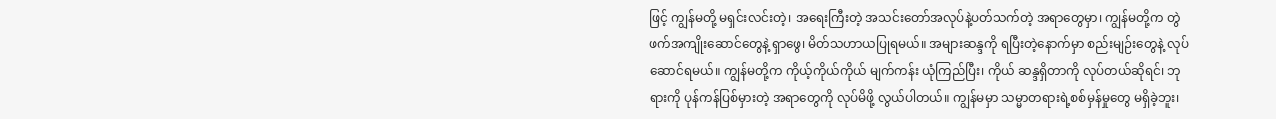ဖြင့် ကျွန်မတို့ မရှင်းလင်းတဲ့၊ အရေးကြီးတဲ့ အသင်းတော်အလုပ်နဲ့ပတ်သက်တဲ့ အရာတွေမှာ၊ ကျွန်မတို့က တွဲဖက်အကျိုးဆောင်တွေနဲ့ ရှာဖွေ၊ မိတ်သဟာယပြုရမယ်။ အများဆန္ဒကို ရပြီးတဲ့နောက်မှာ စည်းမျဉ်းတွေနဲ့ လုပ်ဆောင်ရမယ်။ ကျွန်မတို့က ကိုယ့်ကိုယ်ကိုယ် မျက်ကန်း ယုံကြည်ပြီး၊ ကိုယ် ဆန္ဒရှိတာကို လုပ်တယ်ဆိုရင်၊ ဘုရားကို ပုန်ကန်ပြစ်မှားတဲ့ အရာတွေကို လုပ်မိဖို့ လွယ်ပါတယ်။ ကျွန်မမှာ သမ္မာတရားရဲ့စစ်မှန်မှုတွေ မရှိခဲ့ဘူး၊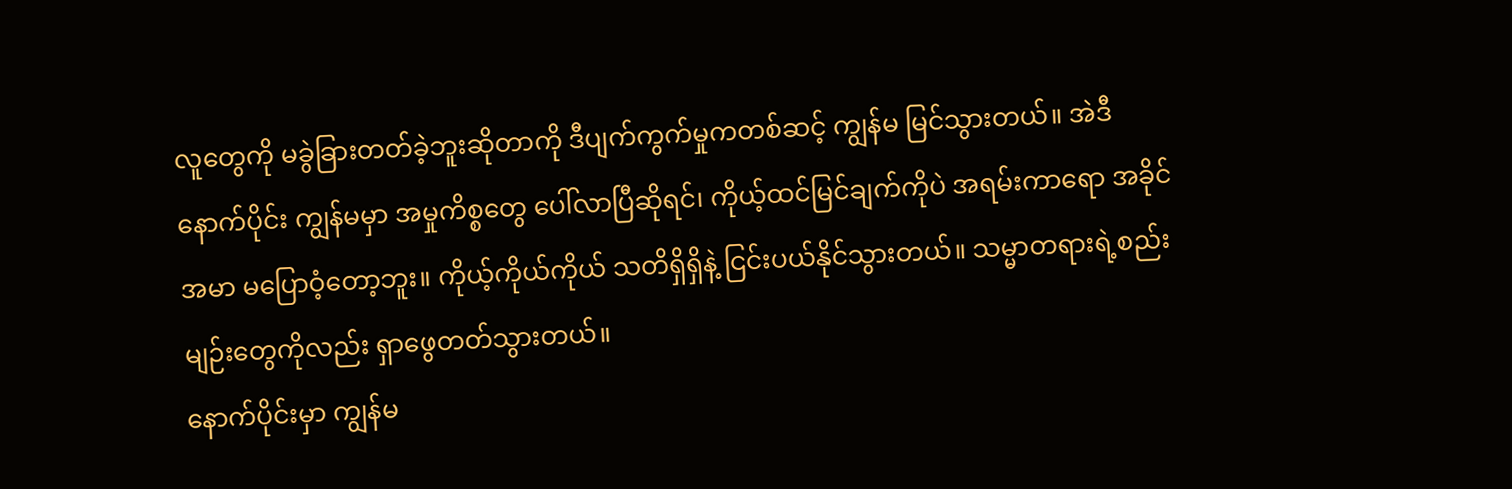လူတွေကို မခွဲခြားတတ်ခဲ့ဘူးဆိုတာကို ဒီပျက်ကွက်မှုကတစ်ဆင့် ကျွန်မ မြင်သွားတယ်။ အဲဒီနောက်ပိုင်း ကျွန်မမှာ အမှုကိစ္စတွေ ပေါ်လာပြီဆိုရင်၊ ကိုယ့်ထင်မြင်ချက်ကိုပဲ အရမ်းကာရော အခိုင်အမာ မပြောဝံ့တော့ဘူး။ ကိုယ့်ကိုယ်ကိုယ် သတိရှိရှိနဲ့ ငြင်းပယ်နိုင်သွားတယ်။ သမ္မာတရားရဲ့စည်းမျဉ်းတွေကိုလည်း ရှာဖွေတတ်သွားတယ်။
နောက်ပိုင်းမှာ ကျွန်မ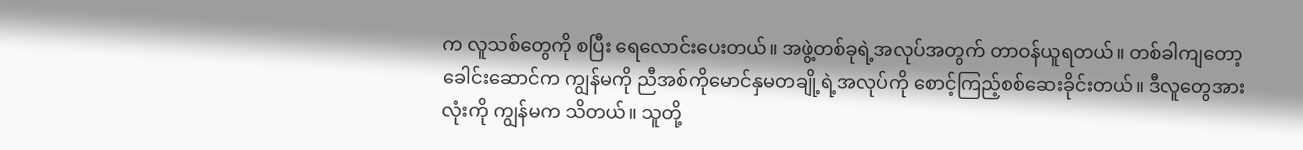က လူသစ်တွေကို စပြီး ရေလောင်းပေးတယ်။ အဖွဲ့တစ်ခုရဲ့အလုပ်အတွက် တာဝန်ယူရတယ်။ တစ်ခါကျတော့ ခေါင်းဆောင်က ကျွန်မကို ညီအစ်ကိုမောင်နှမတချို့ရဲ့အလုပ်ကို စောင့်ကြည့်စစ်ဆေးခိုင်းတယ်။ ဒီလူတွေအားလုံးကို ကျွန်မက သိတယ်။ သူတို့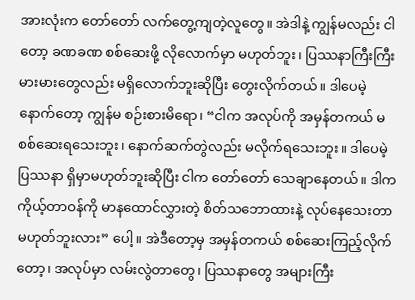အားလုံးက တော်တော် လက်တွေ့ကျတဲ့လူတွေ။ အဲဒါနဲ့ ကျွန်မလည်း ငါတော့ ခဏခဏ စစ်ဆေးဖို့ လိုလောက်မှာ မဟုတ်ဘူး၊ ပြဿနာကြီးကြီးမားမားတွေလည်း မရှိလောက်ဘူးဆိုပြီး တွေးလိုက်တယ်။ ဒါပေမဲ့ နောက်တော့ ကျွန်မ စဉ်းစားမိရော၊ “ငါက အလုပ်ကို အမှန်တကယ် မစစ်ဆေးရသေးဘူး၊ နောက်ဆက်တွဲလည်း မလိုက်ရသေးဘူး။ ဒါပေမဲ့ ပြဿနာ ရှိမှာမဟုတ်ဘူးဆိုပြီး ငါက တော်တော် သေချာနေတယ်။ ဒါက ကိုယ့်တာဝန်ကို မာနထောင်လွှားတဲ့ စိတ်သဘောထားနဲ့ လုပ်နေသေးတာ မဟုတ်ဘူးလား” ပေါ့။ အဲဒီတော့မှ အမှန်တကယ် စစ်ဆေးကြည့်လိုက်တော့၊ အလုပ်မှာ လမ်းလွဲတာတွေ၊ ပြဿနာတွေ အများကြီး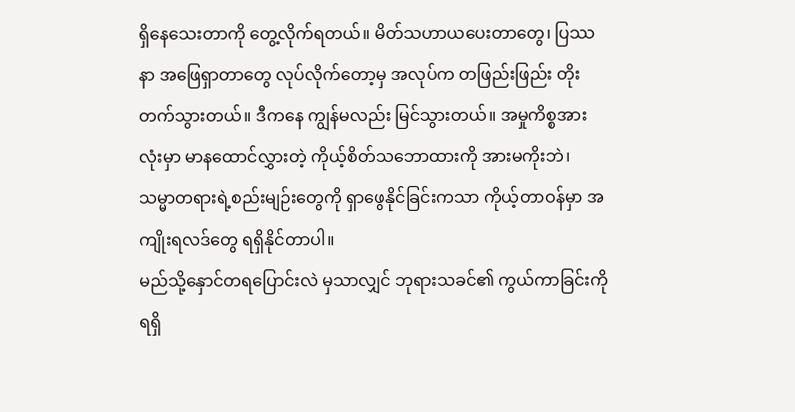ရှိနေသေးတာကို တွေ့လိုက်ရတယ်။ မိတ်သဟာယပေးတာတွေ၊ ပြဿနာ အဖြေရှာတာတွေ လုပ်လိုက်တော့မှ အလုပ်က တဖြည်းဖြည်း တိုးတက်သွားတယ်။ ဒီကနေ ကျွန်မလည်း မြင်သွားတယ်။ အမှုကိစ္စအားလုံးမှာ မာနထောင်လွှားတဲ့ ကိုယ့်စိတ်သဘောထားကို အားမကိုးဘဲ၊ သမ္မာတရားရဲ့စည်းမျဉ်းတွေကို ရှာဖွေနိုင်ခြင်းကသာ ကိုယ့်တာဝန်မှာ အကျိုးရလဒ်တွေ ရရှိနိုင်တာပါ။
မည်သို့နှောင်တရပြောင်းလဲ မှသာလျှင် ဘုရားသခင်၏ ကွယ်ကာခြင်းကို ရရှိ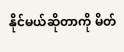နိုင်မယ်ဆိုတာကို မိတ်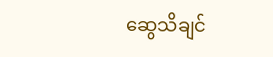ဆွေသိချင်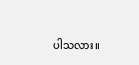ပါသလား။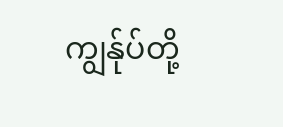ကျွန်ုပ်တို့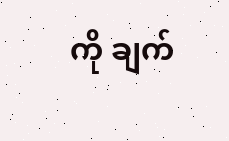ကို ချက်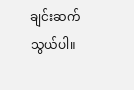ချင်းဆက်သွယ်ပါ။